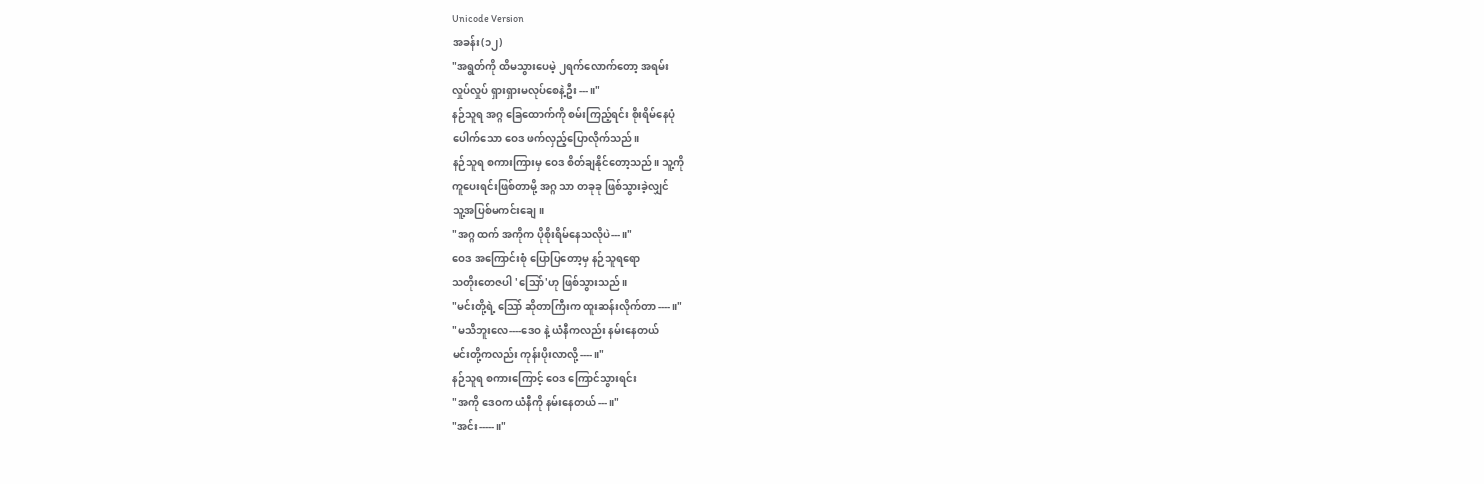Unicode Version
အခန်း(၁၂)
"အရွတ်ကို ထိမသွားပေမဲ့ ၂ရက်လောက်တော့ အရမ်း
လှုပ်လှုပ် ရှားရှားမလုပ်စေနဲ့ဦး---။"
နဉ်သူရ အဂ္ဂ ခြေထောက်ကို စမ်းကြည့်ရင်း စိုးရိမ်နေပုံ
ပေါက်သော ဝေဒ ဖက်လှည့်ပြောလိုက်သည်။
နဉ်သူရ စကားကြားမှ ဝေဒ စိတ်ချနိုင်တော့သည်။ သူ့ကို
ကူပေးရင်းဖြစ်တာမို့ အဂ္ဂ သာ တခုခု ဖြစ်သွားခဲ့လျှင်
သူ့အပြစ်မကင်းချေ။
"အဂ္ဂ ထက် အကိုက ပိုစိုးရိမ်နေသလိုပဲ---။"
ဝေဒ အကြောင်းစုံ ပြောပြတော့မှ နဉ်သူရရော
သတိုးတေဇပါ 'သြော်'ဟု ဖြစ်သွားသည်။
"မင်းတို့ရဲ့ သြော် ဆိုတာကြီးက ထူးဆန်းလိုက်တာ----။"
"မသိဘူးလေ----ဒေဝ နဲ့ ယံနီကလည်း နမ်းနေတယ်
မင်းတို့ကလည်း ကုန်းပိုးလာလို့----။"
နဉ်သူရ စကားကြောင့် ဝေဒ ကြောင်သွားရင်း
"အကို ဒေဝက ယံနီကို နမ်းနေတယ်---။"
"အင်း-----။"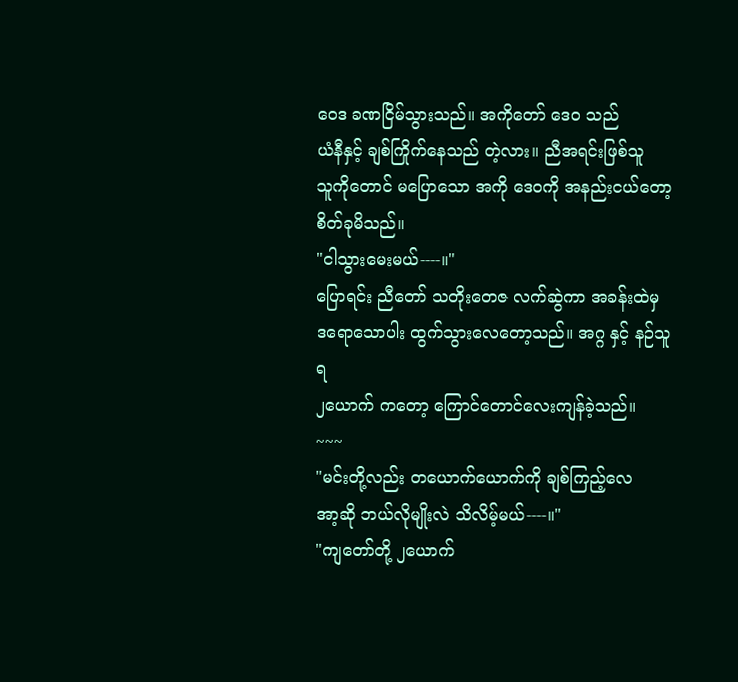ဝေဒ ခဏငြိမ်သွားသည်။ အကိုတော် ဒေဝ သည်
ယံနီနှင့် ချစ်ကြိုက်နေသည် တဲ့လား။ ညီအရင်းဖြစ်သူ
သူကိုတောင် မပြောသော အကို ဒေဝကို အနည်းငယ်တော့
စိတ်ခုမိသည်။
"ငါသွားမေးမယ်----။"
ပြောရင်း ညီတော် သတိုးတေဇ လက်ဆွဲကာ အခန်းထဲမှ
ဒရောသောပါး ထွက်သွားလေတော့သည်။ အဂ္ဂ နှင့် နဉ်သူရ
၂ယောက် ကတော့ ကြောင်တောင်လေးကျန်ခဲ့သည်။
~~~
"မင်းတို့လည်း တယောက်ယောက်ကို ချစ်ကြည့်လေ
အာ့ဆို ဘယ်လိုမျိုးလဲ သိလိမ့်မယ်----။"
"ကျတော်တို့ ၂ယောက်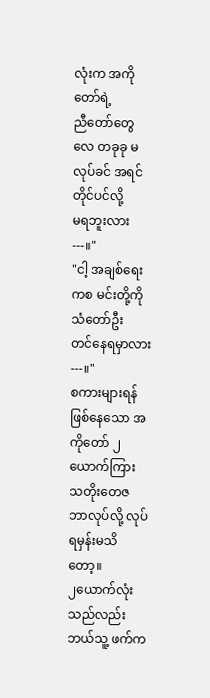လုံးက အကိုတော်ရဲ့
ညီတော်တွေလေ တခုခု မလုပ်ခင် အရင် တိုင်ပင်လို့
မရဘူးလား---။"
"ငါ့ အချစ်ရေးကစ မင်းတို့ကို သံတော်ဦး
တင်နေရမှာလား---။"
စကားများရန်ဖြစ်နေသော အကိုတော် ၂ယောက်ကြား
သတိုးတေဇ ဘာလုပ်လို့ လုပ်ရမှန်းမသိတော့။
၂ယောက်လုံးသည်လည်း ဘယ်သူ့ ဖက်က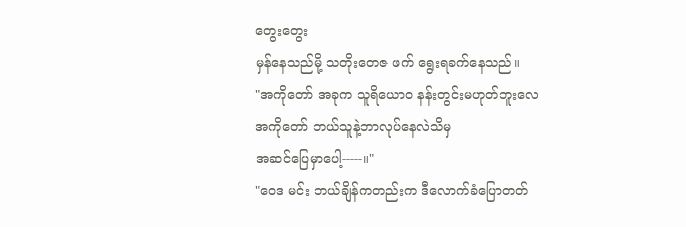တွေးတွေး
မှန်နေသည်မို့ သတိုးတေဇ ဖက် ရွေးရခက်နေသည်။
"အကိုတော် အခုက သူရိယောဝ နန်းတွင်းမဟုတ်ဘူးလေ
အကိုတော် ဘယ်သူနဲ့ဘာလုပ်နေလဲသိမှ
အဆင်ပြေမှာပေါ့-----။"
"ဝေဒ မင်း ဘယ်ချိန်ကတည်းက ဒီလောက်ခံပြောတတ်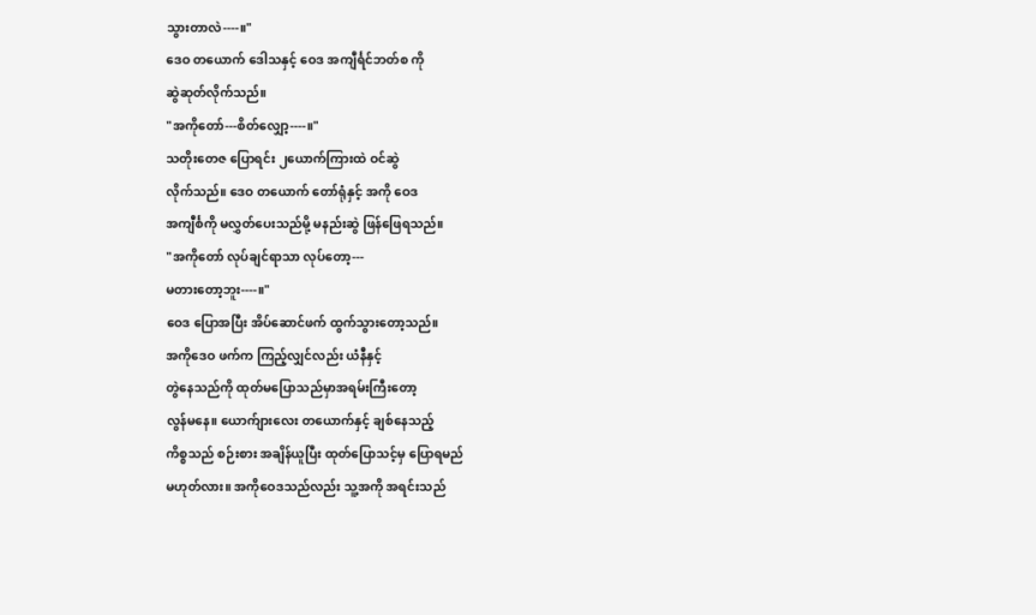သွားတာလဲ----။"
ဒေဝ တယောက် ဒေါသနှင့် ဝေဒ အကျီင်္ရင်ဘတ်စ ကို
ဆွဲဆုတ်လိုက်သည်။
"အကိုတော်---စိတ်လျှော့----။"
သတိုးတေဇ ပြောရင်း ၂ယောက်ကြားထဲ ဝင်ဆွဲ
လိုက်သည်။ ဒေဝ တယောက် တော်ရုံနှင့် အကို ဝေဒ
အကျီင်္စကို မလွှတ်ပေးသည်မို့ မနည်းဆွဲ ဖြန်ဖြေရသည်။
"အကိုတော် လုပ်ချင်ရာသာ လုပ်တော့---
မတားတော့ဘူး----။"
ဝေဒ ပြောအပြီး အိပ်ဆောင်ဖက် ထွက်သွားတော့သည်။
အကိုဒေဝ ဖက်က ကြည့်လျှင်လည်း ယံနီနှင့်
တွဲနေသည်ကို ထုတ်မပြောသည်မှာအရမ်းကြီးတော့
လွန်မနေ။ ယောက်ျားလေး တယောက်နှင့် ချစ်နေသည့်
ကိစ္စသည် စဉ်းစား အချိန်ယူပြီး ထုတ်ပြောသင့်မှ ပြောရမည်
မဟုတ်လား။ အကိုဝေဒသည်လည်း သူ့အကို အရင်းသည်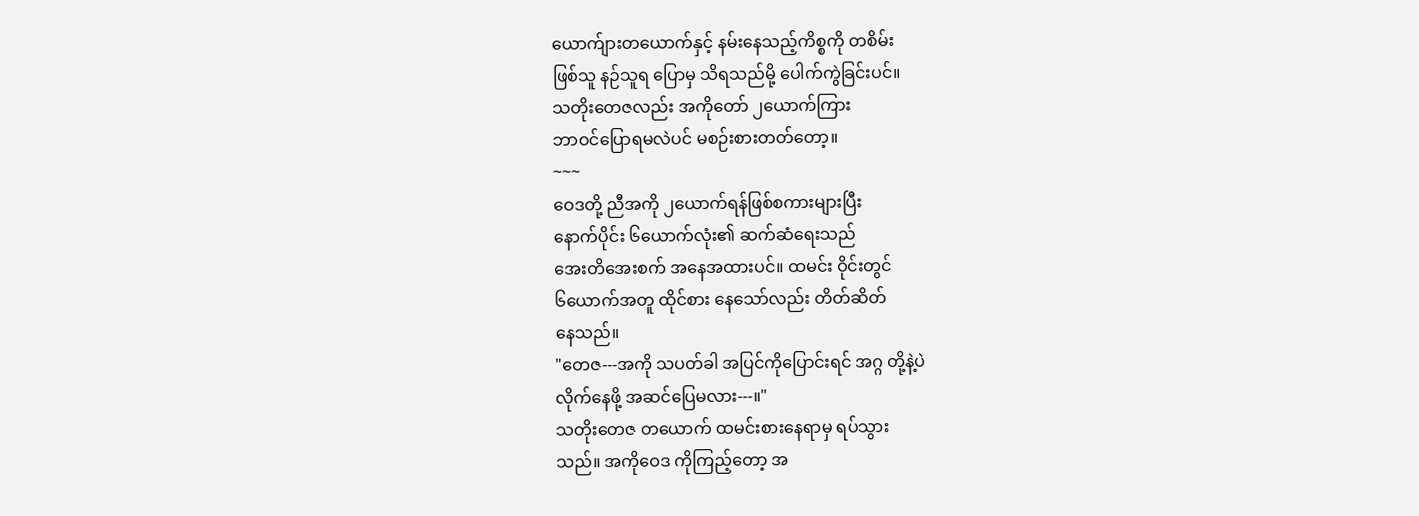ယောက်ျားတယောက်နှင့် နမ်းနေသည့်ကိစ္စကို တစိမ်း
ဖြစ်သူ နဉ်သူရ ပြောမှ သိရသည်မို့ ပေါက်ကွဲခြင်းပင်။
သတိုးတေဇလည်း အကိုတော် ၂ယောက်ကြား
ဘာဝင်ပြောရမလဲပင် မစဉ်းစားတတ်တော့။
~~~
ဝေဒတို့ ညီအကို ၂ယောက်ရန်ဖြစ်စကားများပြီး
နောက်ပိုင်း ၆ယောက်လုံး၏ ဆက်ဆံရေးသည်
အေးတိအေးစက် အနေအထားပင်။ ထမင်း ဝိုင်းတွင်
၆ယောက်အတူ ထိုင်စား နေသော်လည်း တိတ်ဆိတ်
နေသည်။
"တေဇ---အကို သပတ်ခါ အပြင်ကိုပြောင်းရင် အဂ္ဂ တို့နဲ့ပဲ
လိုက်နေဖို့ အဆင်ပြေမလား---။"
သတိုးတေဇ တယောက် ထမင်းစားနေရာမှ ရပ်သွား
သည်။ အကိုဝေဒ ကိုကြည့်တော့ အ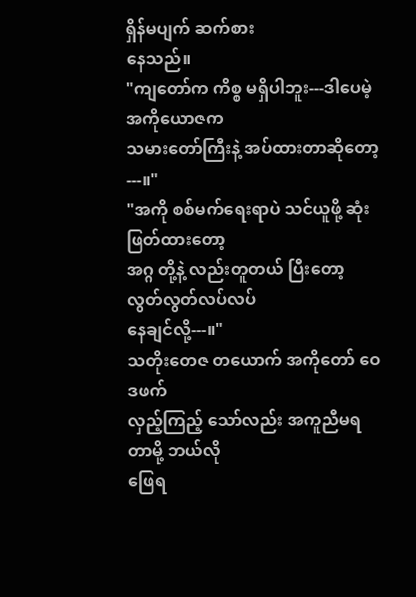ရှိန်မပျက် ဆက်စား
နေသည်။
"ကျတော်က ကိစ္စ မရှိပါဘူး---ဒါပေမဲ့ အကိုယောဇက
သမားတော်ကြီးနဲ့ အပ်ထားတာဆိုတော့---။"
"အကို စစ်မက်ရေးရာပဲ သင်ယူဖို့ ဆုံးဖြတ်ထားတော့
အဂ္ဂ တို့နဲ့ လည်းတူတယ် ပြီးတော့ လွတ်လွတ်လပ်လပ်
နေချင်လို့---။"
သတိုးတေဇ တယောက် အကိုတော် ဝေဒဖက်
လှည့်ကြည့် သော်လည်း အကူညီမရတာမို့ ဘယ်လို
ဖြေရ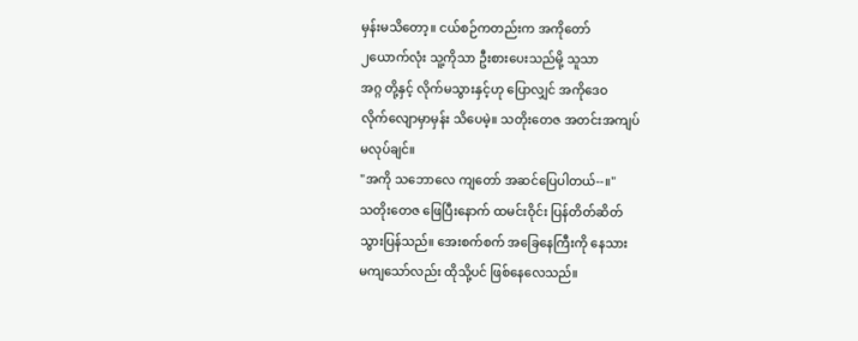မှန်းမသိတော့။ ငယ်စဉ်ကတည်းက အကိုတော်
၂ယောက်လုံး သူ့ကိုသာ ဦးစားပေးသည်မို့ သူသာ
အဂ္ဂ တို့နှင့် လိုက်မသွားနှင့်ဟု ပြောလျှင် အကိုဒေဝ
လိုက်လျောမှာမှန်း သိပေမဲ့။ သတိုးတေဇ အတင်းအကျပ်
မလုပ်ချင်။
"အကို သဘောလေ ကျတော် အဆင်ပြေပါတယ်--။"
သတိုးတေဇ ဖြေပြီးနောက် ထမင်းဝိုင်း ပြန်တိတ်ဆိတ်
သွားပြန်သည်။ အေးစက်စက် အခြေနေကြီးကို နေသား
မကျသော်လည်း ထိုသို့ပင် ဖြစ်နေလေသည်။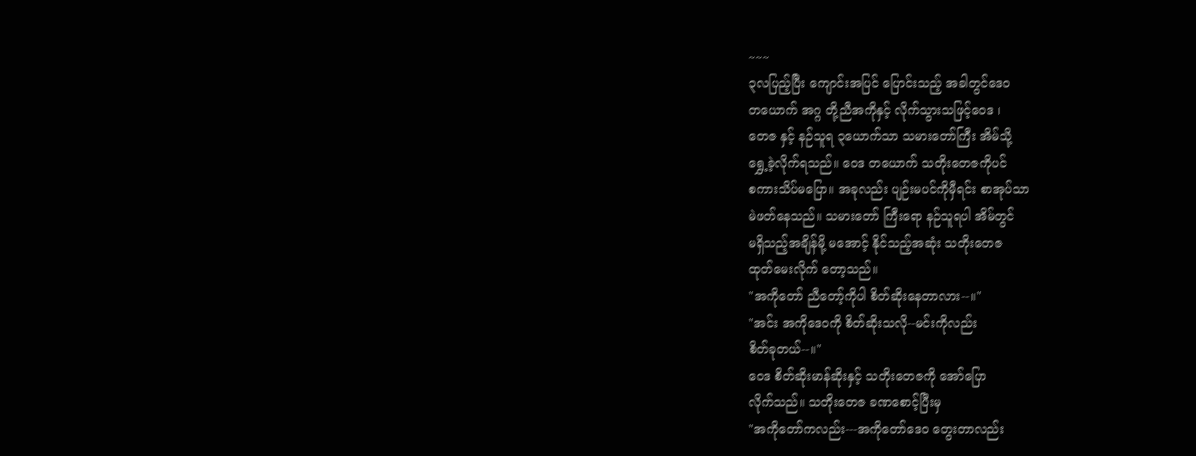~~~
၃လပြည့်ပြီး ကျောင်းအပြင် ပြောင်းသည့် အခါတွင်ဒေဝ
တယောက် အဂ္ဂ တို့ညီအကိုနှင့် လိုက်သွားသဖြင့်ဝေဒ ၊
တေဇ နှင့် နဉ်သူရ ၃ယောက်သာ သမားတော်ကြီး အိမ်သို့
ရွှေ့ခဲ့လိုက်ရသည်။ ဝေဒ တယောက် သတိုးတေဇကိုပင်
စကားသိပ်မပြော။ အခုလည်း ပျဉ်းမပင်ကိုမှီရင်း စာအုပ်သာ
မဲဖတ်နေသည်။ သမားတော် ကြီးရော နဉ်သူရပါ အိမ်တွင်
မရှိသည့်အချိန်မို့ မအောင့် နိုင်သည့်အဆုံး သတိုးတေဇ
ထုတ်မေးလိုက် တော့သည်။
"အကိုတော် ညီတော့်ကိုပါ စိတ်ဆိုးနေတာလား--။"
"အင်း အကိုဒေဝကို စိတ်ဆိုးသလို--မင်းကိုလည်း
စိတ်ခုတယ်--။"
ဝေဒ စိတ်ဆိုးမာန်ဆိုးနှင့် သတိုးတေဇကို အော်ပြော
လိုက်သည်။ သတိုးတေဇ ခဏစောင့်ပြီးမှ
"အကိုတော်ကလည်း---အကိုတော်ဒေဝ တွေးတာလည်း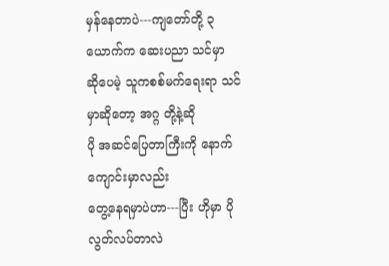မှန်နေတာပဲ---ကျတော်တို့ ၃ယောက်က ဆေးပညာ သင်မှာ
ဆိုပေမဲ့ သူကစစ်မက်ရေးရာ သင်မှာဆိုတော့ အဂ္ဂ တို့နဲ့ဆို
ပို အဆင်ပြေတာကြီးကို နောက် ကျောင်းမှာလည်း
တွေ့နေရမှာပဲဟာ---ပြီး ဟိုမှာ ပိုလွတ်လပ်တာလဲ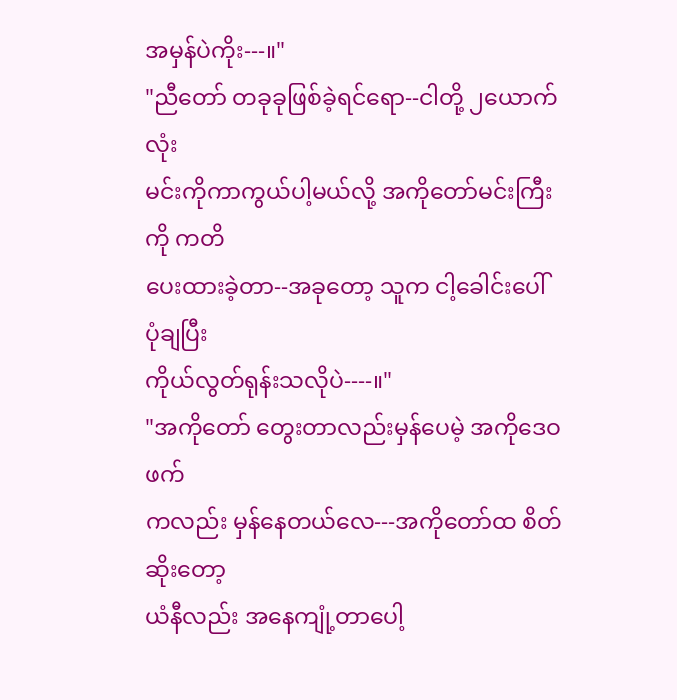အမှန်ပဲကိုး---။"
"ညီတော် တခုခုဖြစ်ခဲ့ရင်ရော--ငါတို့ ၂ယောက်လုံး
မင်းကိုကာကွယ်ပါ့မယ်လို့ အကိုတော်မင်းကြီးကို ကတိ
ပေးထားခဲ့တာ--အခုတော့ သူက ငါ့ခေါင်းပေါ် ပုံချပြီး
ကိုယ်လွတ်ရုန်းသလိုပဲ----။"
"အကိုတော် တွေးတာလည်းမှန်ပေမဲ့ အကိုဒေဝဖက်
ကလည်း မှန်နေတယ်လေ---အကိုတော်ထ စိတ်ဆိုးတော့
ယံနီလည်း အနေကျုံ့တာပေါ့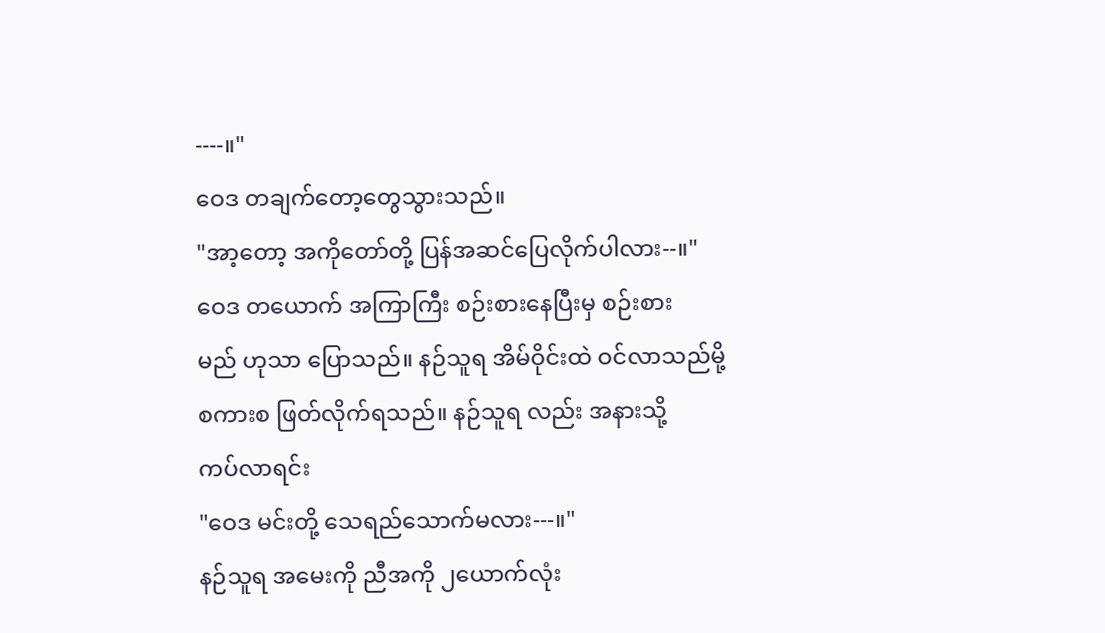----။"
ဝေဒ တချက်တော့တွေသွားသည်။
"အာ့တော့ အကိုတော်တို့ ပြန်အဆင်ပြေလိုက်ပါလား--။"
ဝေဒ တယောက် အကြာကြီး စဉ်းစားနေပြီးမှ စဉ်းစား
မည် ဟုသာ ပြောသည်။ နဉ်သူရ အိမ်ဝိုင်းထဲ ဝင်လာသည်မို့
စကားစ ဖြတ်လိုက်ရသည်။ နဉ်သူရ လည်း အနားသို့
ကပ်လာရင်း
"ဝေဒ မင်းတို့ သေရည်သောက်မလား---။"
နဉ်သူရ အမေးကို ညီအကို ၂ယောက်လုံး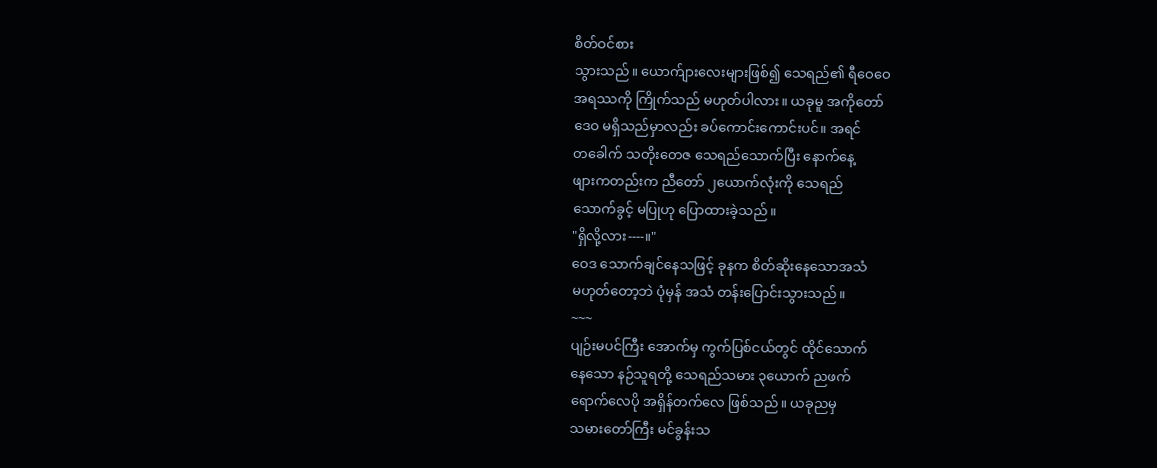စိတ်ဝင်စား
သွားသည်။ ယောက်ျားလေးများဖြစ်၍ သေရည်၏ ရီဝေဝေ
အရဿကို ကြိုက်သည် မဟုတ်ပါလား။ ယခုမူ အကိုတော်
ဒေဝ မရှိသည်မှာလည်း ခပ်ကောင်းကောင်းပင်။ အရင်
တခေါက် သတိုးတေဇ သေရည်သောက်ပြီး နောက်နေ့
ဖျားကတည်းက ညီတော် ၂ယောက်လုံးကို သေရည်
သောက်ခွင့် မပြုဟု ပြောထားခဲ့သည်။
"ရှိလို့လား----။"
ဝေဒ သောက်ချင်နေသဖြင့် ခုနက စိတ်ဆိုးနေသောအသံ
မဟုတ်တော့ဘဲ ပုံမှန် အသံ တန်းပြောင်းသွားသည်။
~~~
ပျဉ်းမပင်ကြီး အောက်မှ ကွက်ပြစ်ငယ်တွင် ထိုင်သောက်
နေသော နဉ်သူရတို့ သေရည်သမား ၃ယောက် ညဖက်
ရောက်လေပို အရှိန်တက်လေ ဖြစ်သည်။ ယခုညမှ
သမားတော်ကြီး မင်ခွန်းသ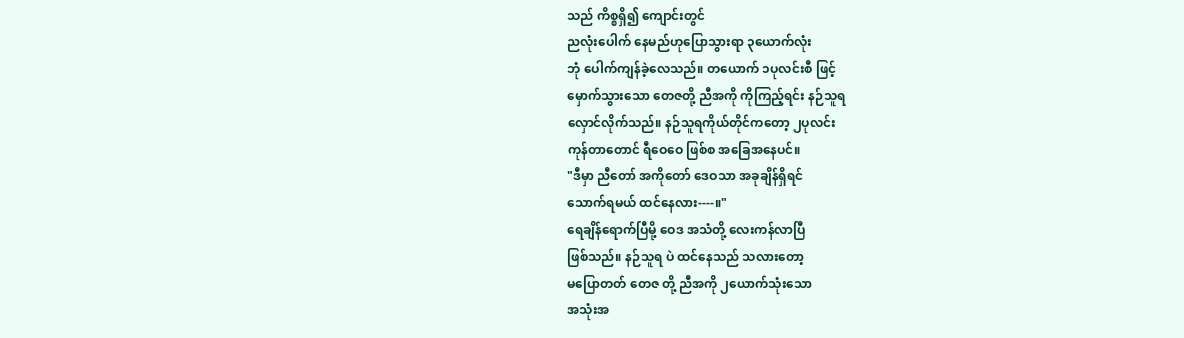သည် ကိစ္စရှိ၍ ကျောင်းတွင်
ညလုံးပေါက် နေမည်ဟုပြောသွားရာ ၃ယောက်လုံး
ဘုံ ပေါက်ကျန်ခဲ့လေသည်။ တယောက် ၁ပုလင်းစီ ဖြင့်
မှောက်သွားသော တေဇတို့ ညီအကို ကိုကြည့်ရင်း နဉ်သူရ
လှောင်လိုက်သည်။ နဉ်သူရကိုယ်တိုင်ကတော့ ၂ပုလင်း
ကုန်တာတောင် ရီဝေဝေ ဖြစ်စ အခြေအနေပင်။
"ဒီမှာ ညီတော် အကိုတော် ဒေဝသာ အခုချိန်ရှိရင်
သောက်ရမယ် ထင်နေလား----။"
ရေချိန်ရောက်ပြီမို့ ဝေဒ အသံတို့ လေးကန်လာပြီ
ဖြစ်သည်။ နဉ်သူရ ပဲ ထင်နေသည် သလားတော့
မပြောတတ် တေဇ တို့ ညီအကို ၂ယောက်သုံးသော
အသုံးအ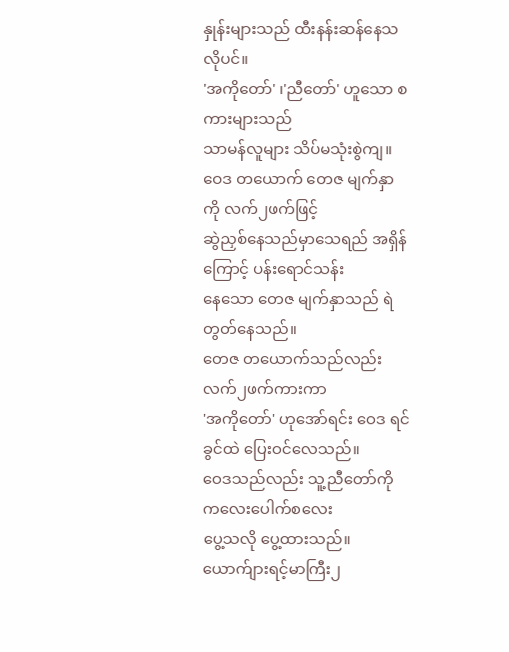နှုန်းများသည် ထီးနန်းဆန်နေသလိုပင်။
'အကိုတော်' ၊'ညီတော်' ဟူသော စကားများသည်
သာမန်လူများ သိပ်မသုံးစွဲကျ။
ဝေဒ တယောက် တေဇ မျက်နှာကို လက်၂ဖက်ဖြင့်
ဆွဲညှစ်နေသည်မှာသေရည် အရှိန်ကြောင့် ပန်းရောင်သန်း
နေသော တေဇ မျက်နှာသည် ရဲတွတ်နေသည်။
တေဇ တယောက်သည်လည်း လက်၂ဖက်ကားကာ
'အကိုတော်' ဟုအော်ရင်း ဝေဒ ရင်ခွင်ထဲ ပြေးဝင်လေသည်။
ဝေဒသည်လည်း သူ့ညီတော်ကို ကလေးပေါက်စလေး
ပွေ့သလို ပွေ့ထားသည်။ ယောက်ျားရင့်မာကြီး၂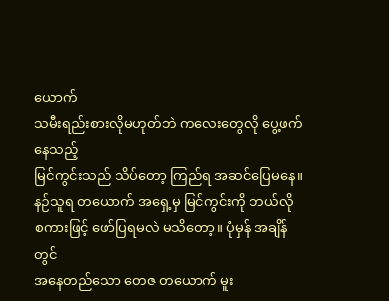ယောက်
သမီးရည်းစားလိုမဟုတ်ဘဲ ကလေးတွေလို ပွေ့ဖက်နေသည့်
မြင်ကွင်းသည် သိပ်တော့ ကြည်ရ အဆင်ပြေမနေ။
နဉ်သူရ တယောက် အရှေ့မှ မြင်ကွင်းကို ဘယ်လို
စကားဖြင့် ဖော်ပြရမလဲ မသိတော့။ ပုံမှန် အချိန်တွင်
အနေတည်သော တေဇ တယောက် မူး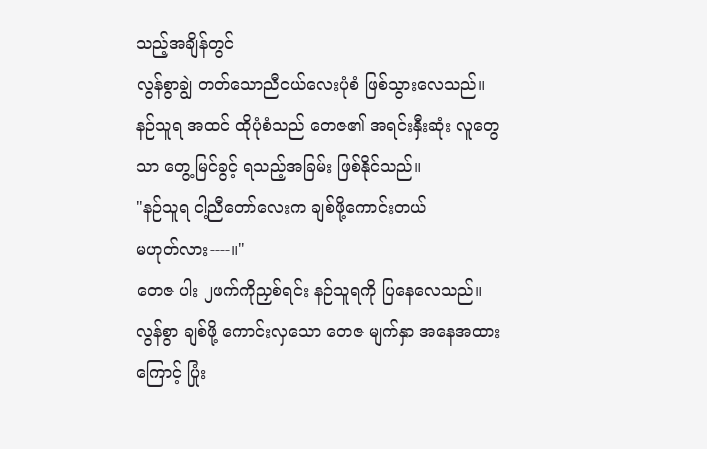သည့်အချိန်တွင်
လွန်စွာချွဲ တတ်သောညီငယ်လေးပုံစံ ဖြစ်သွားလေသည်။
နဉ်သူရ အထင် ထိုပုံစံသည် တေဇ၏ အရင်းနှီးဆုံး လူတွေ
သာ တွေ့မြင်ခွင့် ရသည့်အခြမ်း ဖြစ်နိုင်သည်။
"နဉ်သူရ ငါ့ညီတော်လေးက ချစ်ဖို့ကောင်းတယ်
မဟုတ်လား----။"
တေဇ ပါး ၂ဖက်ကိုညှစ်ရင်း နဉ်သူရကို ပြနေလေသည်။
လွန်စွာ ချစ်ဖို့ ကောင်းလှသော တေဇ မျက်နှာ အနေအထား
ကြောင့် ပြုံး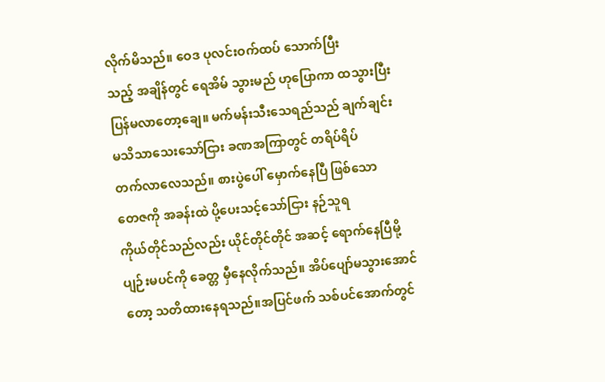လိုက်မိသည်။ ဝေဒ ပုလင်းဝက်ထပ် သောက်ပြီး
သည့် အချိန်တွင် ရေအိမ် သွားမည် ဟုပြောကာ ထသွားပြီး
ပြန်မလာတော့ချေ။ မက်မန်းသီးသေရည်သည် ချက်ချင်း
မသိသာသေးသော်ငြား ခဏအကြာတွင် တရိပ်ရိပ်
တက်လာလေသည်။ စားပွဲပေါ် မှောက်နေပြီ ဖြစ်သော
တေဇကို အခန်းထဲ ပို့ပေးသင့်သော်ငြား နဉ်သူရ
ကိုယ်တိုင်သည်လည်း ယိုင်တိုင်တိုင် အဆင့် ရောက်နေပြီမို့
ပျဉ်းမပင်ကို ခေတ္တ မှီနေလိုက်သည်။ အိပ်ပျော်မသွားအောင်
တော့ သတိထားနေရသည်။အပြင်ဖက် သစ်ပင်အောက်တွင်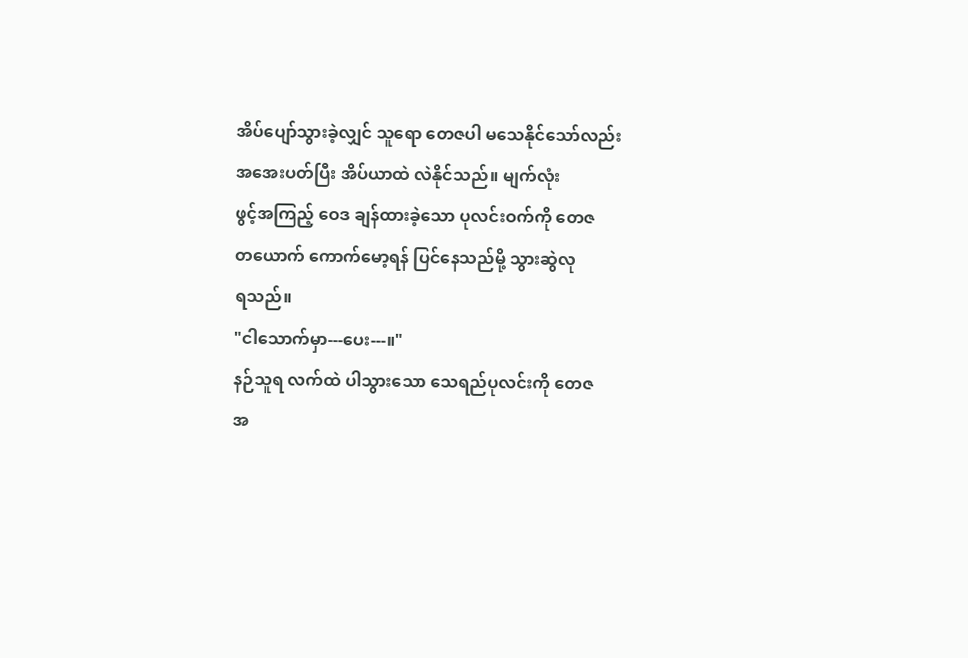အိပ်ပျော်သွားခဲ့လျှင် သူရော တေဇပါ မသေနိုင်သော်လည်း
အအေးပတ်ပြီး အိပ်ယာထဲ လဲနိုင်သည်။ မျက်လုံး
ဖွင့်အကြည့် ဝေဒ ချန်ထားခဲ့သော ပုလင်းဝက်ကို တေဇ
တယောက် ကောက်မော့ရန် ပြင်နေသည်မို့ သွားဆွဲလု
ရသည်။
"ငါသောက်မှာ---ပေး---။"
နဉ်သူရ လက်ထဲ ပါသွားသော သေရည်ပုလင်းကို တေဇ
အ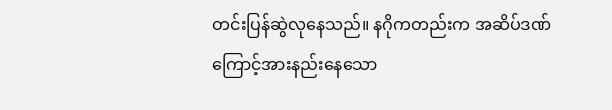တင်းပြန်ဆွဲလုနေသည်။ နဂိုကတည်းက အဆိပ်ဒဏ်
ကြောင့်အားနည်းနေသော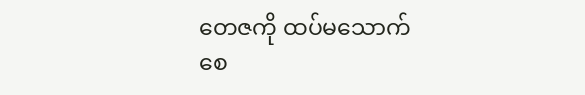တေဇကို ထပ်မသောက်
စေ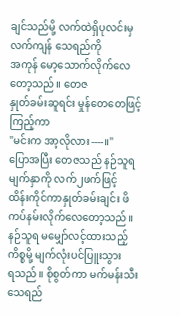ချင်သည်မို့ လက်ထဲရှိပုလင်းမှ လက်ကျန် သေရည်ကို
အကုန် မော့သောက်လိုက်လေတော့သည်။ တေဇ
နှုတ်ခမ်းဆူရင်း မှုန်တေတေဖြင့် ကြည့်ကာ
"မင်းက အာ့လိုလား----။"
ပြောအပြီး တေဇသည် နဉ်သူရမျက်နှာကို လက်၂ဖက်ဖြင့်
ထိန်းကိုင်ကာနှုတ်ခမ်းချင်း ဖိကပ်နမ်းလိုက်လေတော့သည်။
နဉ်သူရ မမျှော်လင့်ထားသည့်ကိစ္စမို့ မျက်လုံးပင်ပြူးသွား
ရသည်။ စိုစွတ်ကာ မက်မန်းသီးသေရည်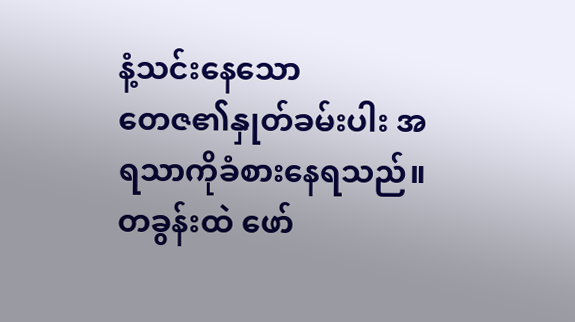နံ့သင်းနေသော
တေဇ၏နှုတ်ခမ်းပါး အရသာကိုခံစားနေရသည်။
တခွန်းထဲ ဖော်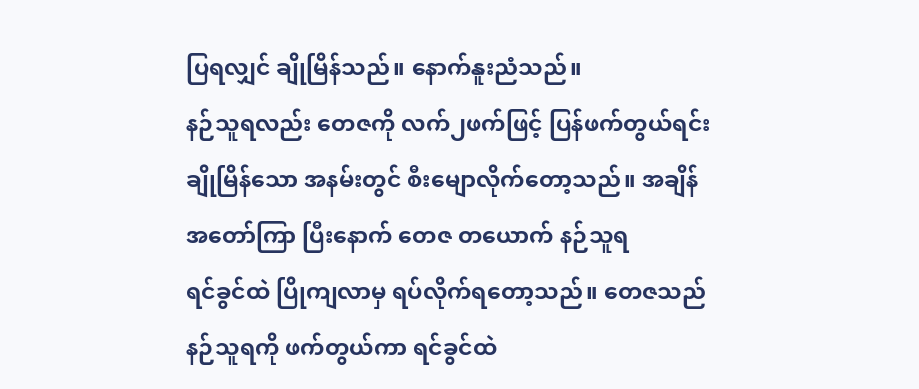ပြရလျှင် ချိုမြိန်သည်။ နောက်နူးညံသည်။
နဉ်သူရလည်း တေဇကို လက်၂ဖက်ဖြင့် ပြန်ဖက်တွယ်ရင်း
ချိုမြိန်သော အနမ်းတွင် စီးမျောလိုက်တော့သည်။ အချိန်
အတော်ကြာ ပြီးနောက် တေဇ တယောက် နဉ်သူရ
ရင်ခွင်ထဲ ပြိုကျလာမှ ရပ်လိုက်ရတော့သည်။ တေဇသည်
နဉ်သူရကို ဖက်တွယ်ကာ ရင်ခွင်ထဲ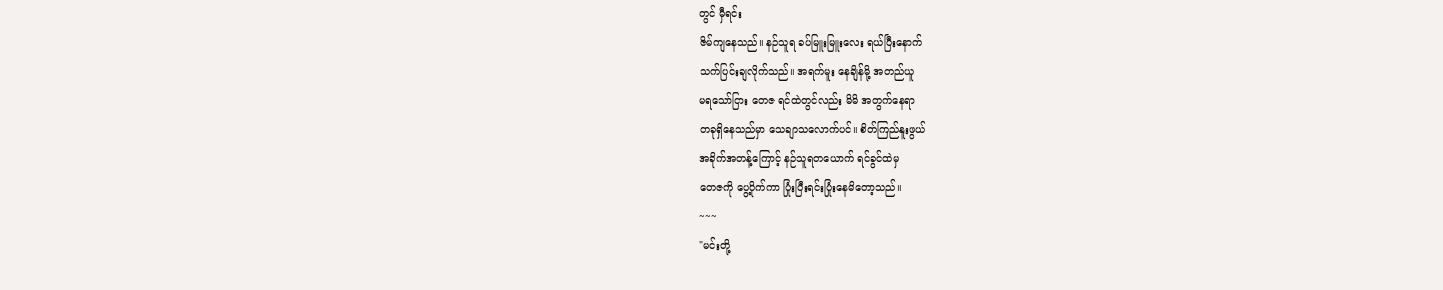တွင် မှီရင်း
ဇိမ်ကျနေသည်။ နဉ်သူရ ခပ်မြူးမြူးလေး ရယ်ပြီးနောက်
သက်ပြင်းချလိုက်သည်။ အရက်မူး နေချိန်မို့ အတည်ယူ
မရသော်ငြား တေဇ ရင်ထဲတွင်လည်း မိမိ အတွက်နေရာ
တခုရှိနေသည်မှာ သေချာသလောက်ပင်။ စိတ်ကြည်နူးဖွယ်
အခိုက်အတန့်ကြောင့် နဉ်သူရတယောက် ရင်ခွင်ထဲမှ
တေဇကို ပွေ့ပိုက်ကာ ပြုံးပြီးရင်းပြုံးနေမိတော့သည်။
~~~
"မင်းတို့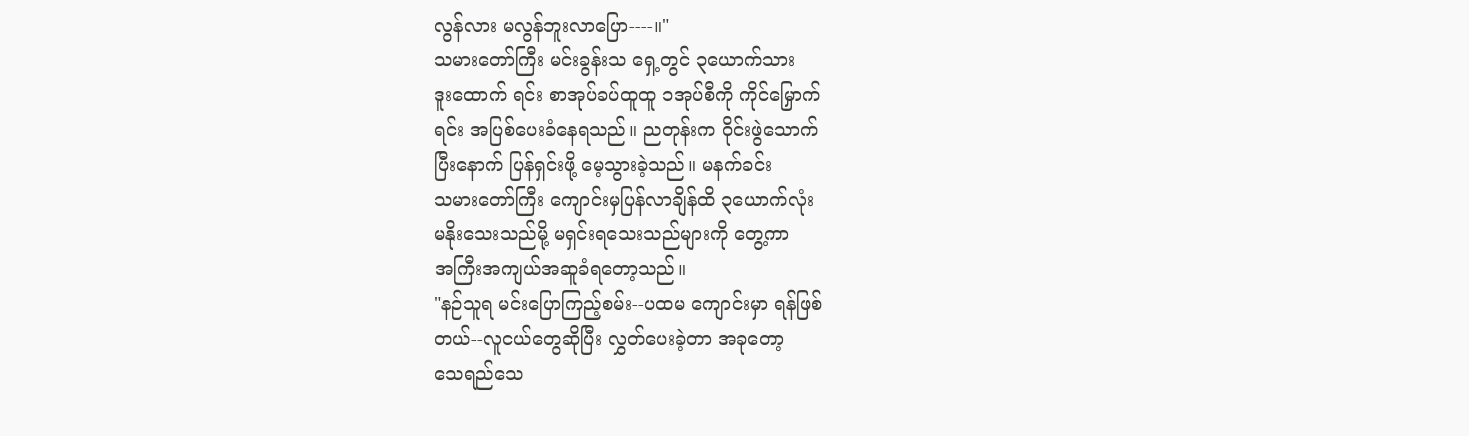လွန်လား မလွန်ဘူးလာပြော----။"
သမားတော်ကြီး မင်းခွန်းသ ရှေ့တွင် ၃ယောက်သား
ဒူးထောက် ရင်း စာအုပ်ခပ်ထူထူ ၁အုပ်စီကို ကိုင်မြှောက်
ရင်း အပြစ်ပေးခံနေရသည်။ ညတုန်းက ဝိုင်းဖွဲသောက်
ပြီးနောက် ပြန်ရှင်းဖို့ မေ့သွားခဲ့သည်။ မနက်ခင်း
သမားတော်ကြီး ကျောင်းမှပြန်လာချိန်ထိ ၃ယောက်လုံး
မနိုးသေးသည်မို့ မရှင်းရသေးသည်များကို တွေ့ကာ
အကြီးအကျယ်အဆူခံရတော့သည်။
"နဉ်သူရ မင်းပြောကြည့်စမ်း--ပထမ ကျောင်းမှာ ရန်ဖြစ်
တယ်--လူငယ်တွေဆိုပြီး လွှတ်ပေးခဲ့တာ အခုတော့
သေရည်သေ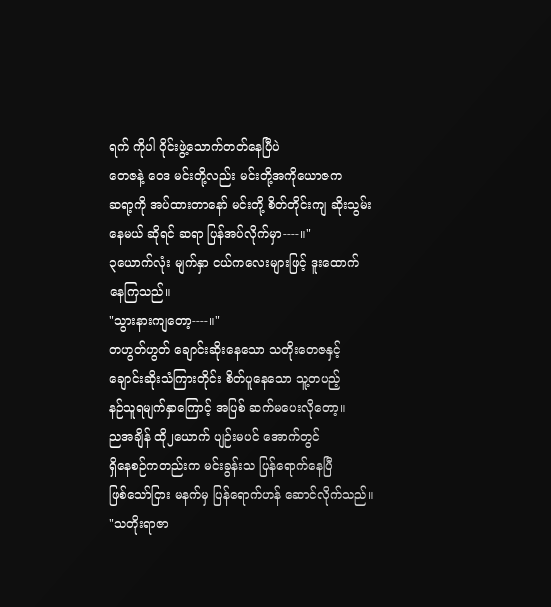ရက် ကိုပါ ဝိုင်းဖွဲ့သောက်တတ်နေပြီပဲ
တေဇနဲ့ ဝေဒ မင်းတို့လည်း မင်းတို့အကိုယောဇက
ဆရာ့ကို အပ်ထားတာနော် မင်းတို့ စိတ်တိုင်းကျ ဆိုးသွမ်း
နေမယ် ဆိုရင် ဆရာ ပြန်အပ်လိုက်မှာ----။"
၃ယောက်လုံး မျက်နှာ ငယ်ကလေးများဖြင့် ဒူးထောက်
နေကြသည်။
"သွားနားကျတော့----။"
တဟွတ်ဟွတ် ချောင်းဆိုးနေသော သတိုးတေဇနှင့်
ချောင်းဆိုးသံကြားတိုင်း စိတ်ပူနေသော သူ့တပည့်
နဉ်သူရမျက်နှာကြောင့် အပြစ် ဆက်မပေးလိုတော့။
ညအချိန် ထို၂ယောက် ပျဉ်းမပင် အောက်တွင်
ရှိနေစဉ်ကတည်းက မင်းခွန်းသ ပြန်ရောက်နေပြီ
ဖြစ်သော်ငြား မနက်မှ ပြန်ရောက်ဟန် ဆောင်လိုက်သည်။
"သတိုးရာဇာ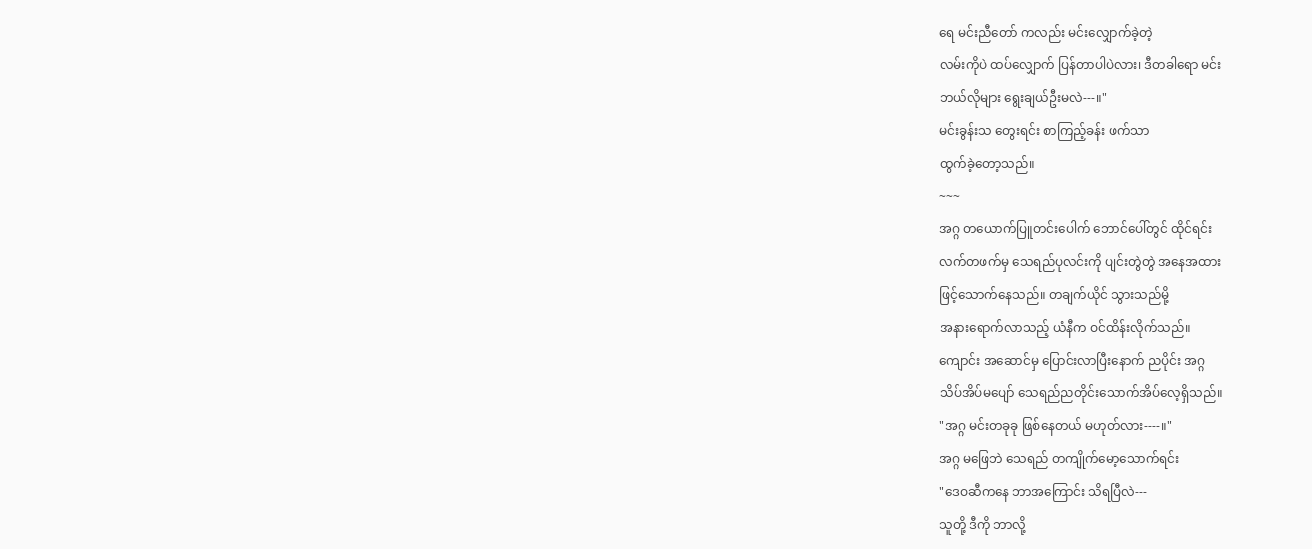ရေ မင်းညီတော် ကလည်း မင်းလျှောက်ခဲ့တဲ့
လမ်းကိုပဲ ထပ်လျှောက် ပြန်တာပါပဲလား၊ ဒီတခါရော မင်း
ဘယ်လိုများ ရွေးချယ်ဦးမလဲ---။"
မင်းခွန်းသ တွေးရင်း စာကြည့်ခန်း ဖက်သာ
ထွက်ခဲ့တော့သည်။
~~~
အဂ္ဂ တယောက်ပြူတင်းပေါက် ဘောင်ပေါ်တွင် ထိုင်ရင်း
လက်တဖက်မှ သေရည်ပုလင်းကို ပျင်းတွဲတွဲ အနေအထား
ဖြင့်သောက်နေသည်။ တချက်ယိုင် သွားသည်မို့
အနားရောက်လာသည့် ယံနီက ဝင်ထိန်းလိုက်သည်။
ကျောင်း အဆောင်မှ ပြောင်းလာပြီးနောက် ညပိုင်း အဂ္ဂ
သိပ်အိပ်မပျော် သေရည်ညတိုင်းသောက်အိပ်လေ့ရှိသည်။
"အဂ္ဂ မင်းတခုခု ဖြစ်နေတယ် မဟုတ်လား----။"
အဂ္ဂ မဖြေဘဲ သေရည် တကျိုက်မော့သောက်ရင်း
"ဒေဝဆီကနေ ဘာအကြောင်း သိရပြီလဲ---
သူတို့ ဒီကို ဘာလို့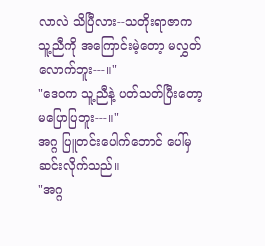လာလဲ သိပြီလား--သတိုးရာဇာက
သူ့ညီကို အကြောင်းမဲ့တော့ မလွှတ်လောက်ဘူး---။"
"ဒေဝက သူ့ညီနဲ့ ပတ်သတ်ပြီးတော့ မပြောပြဘူး---။"
အဂ္ဂ ပြူတင်းပေါက်ဘောင် ပေါ်မှဆင်းလိုက်သည်။
"အဂ္ဂ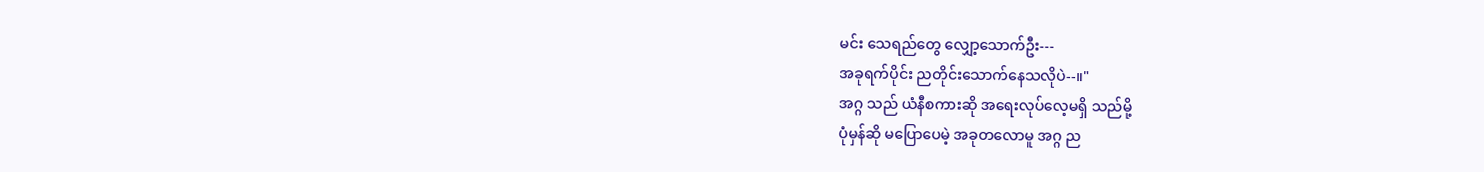မင်း သေရည်တွေ လျှော့သောက်ဦး---
အခုရက်ပိုင်း ညတိုင်းသောက်နေသလိုပဲ--။"
အဂ္ဂ သည် ယံနီစကားဆို အရေးလုပ်လေ့မရှိ သည်မို့
ပုံမှန်ဆို မပြောပေမဲ့ အခုတလောမူ အဂ္ဂ ည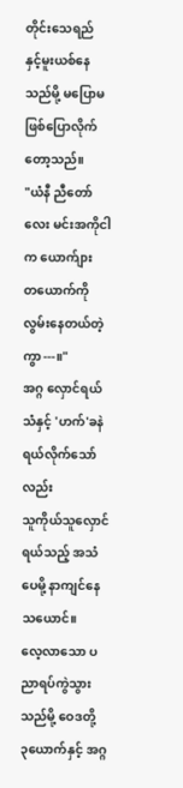တိုင်းသေရည်
နှင့်မူးယစ်နေသည်မို့ မပြောမဖြစ်ပြောလိုက်တော့သည်။
"ယံနီ ညီတော်လေး မင်းအကိုငါက ယောက်ျား
တယောက်ကို လွမ်းနေတယ်တဲ့ကွာ---။"
အဂ္ဂ လှောင်ရယ်သံနှင့် 'ဟက်'ခနဲ ရယ်လိုက်သော်လည်း
သူကိုယ်သူလှောင်ရယ်သည့် အသံပေမို့ နာကျင်နေ
သယောင်။
လေ့လာသော ပညာရပ်ကွဲသွားသည်မို့ ဝေဒတို့
၃ယောက်နှင့် အဂ္ဂ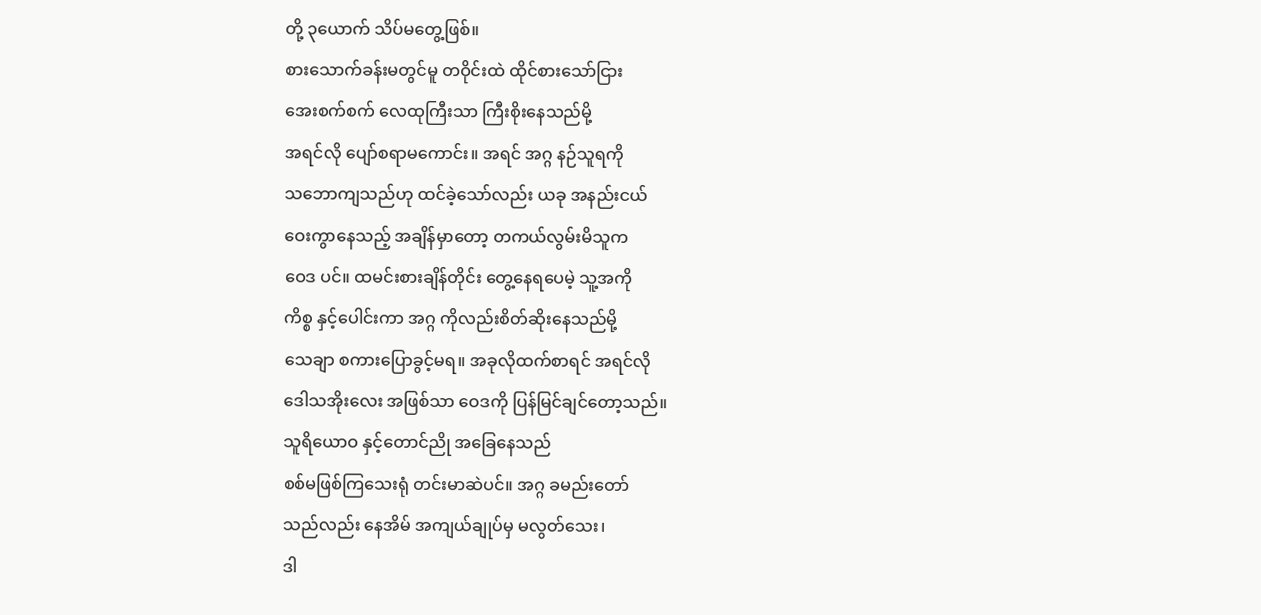တို့ ၃ယောက် သိပ်မတွေ့ဖြစ်။
စားသောက်ခန်းမတွင်မူ တဝိုင်းထဲ ထိုင်စားသော်ငြား
အေးစက်စက် လေထုကြီးသာ ကြီးစိုးနေသည်မို့
အရင်လို ပျော်စရာမကောင်း။ အရင် အဂ္ဂ နဉ်သူရကို
သဘောကျသည်ဟု ထင်ခဲ့သော်လည်း ယခု အနည်းငယ်
ဝေးကွာနေသည့် အချိန်မှာတော့ တကယ်လွမ်းမိသူက
ဝေဒ ပင်။ ထမင်းစားချိန်တိုင်း တွေ့နေရပေမဲ့ သူ့အကို
ကိစ္စ နှင့်ပေါင်းကာ အဂ္ဂ ကိုလည်းစိတ်ဆိုးနေသည်မို့
သေချာ စကားပြောခွင့်မရ။ အခုလိုထက်စာရင် အရင်လို
ဒေါသအိုးလေး အဖြစ်သာ ဝေဒကို ပြန်မြင်ချင်တော့သည်။
သူရိယောဝ နှင့်တောင်ညို အခြေနေသည်
စစ်မဖြစ်ကြသေးရုံ တင်းမာဆဲပင်။ အဂ္ဂ ခမည်းတော်
သည်လည်း နေအိမ် အကျယ်ချုပ်မှ မလွတ်သေး၊
ဒါ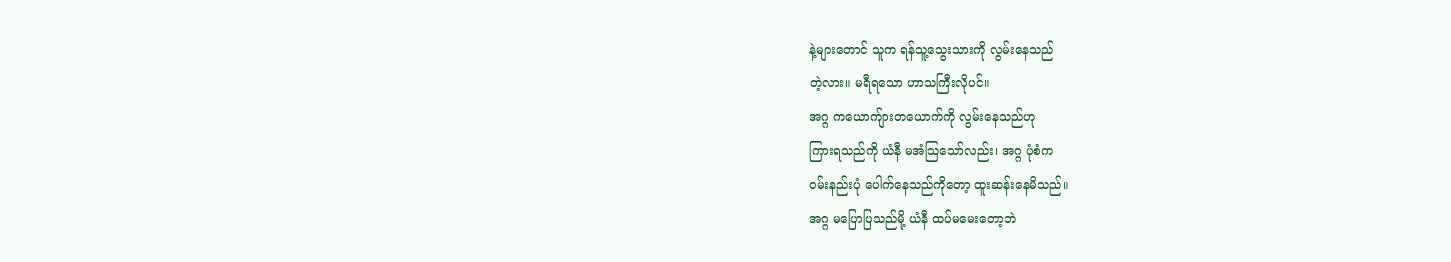နဲ့များတောင် သူက ရန်သူ့သွေးသားကို လွမ်းနေသည်
တဲ့လား။ မရီရသော ဟာသကြီးလိုပင်။
အဂ္ဂ ကယောကျ်ားတယောက်ကို လွမ်းနေသည်ဟု
ကြားရသည်ကို ယံနီ မအံသြသော်လည်း၊ အဂ္ဂ ပုံစံက
ဝမ်းနည်းပုံ ပေါက်နေသည်ကိုတော့ ထူးဆန်းနေမိသည်။
အဂ္ဂ မပြောပြသည်မို့ ယံနီ ထပ်မမေးတော့ဘဲ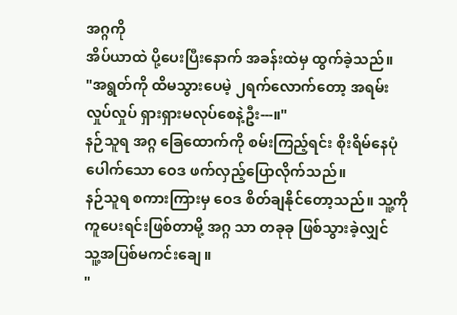အဂ္ဂကို
အိပ်ယာထဲ ပို့ပေးပြီးနောက် အခန်းထဲမှ ထွက်ခဲ့သည်။
"အရွတ်ကို ထိမသွားပေမဲ့ ၂ရက်လောက်တော့ အရမ်း
လှုပ်လှုပ် ရှားရှားမလုပ်စေနဲ့ဦး---။"
နဉ်သူရ အဂ္ဂ ခြေထောက်ကို စမ်းကြည့်ရင်း စိုးရိမ်နေပုံ
ပေါက်သော ဝေဒ ဖက်လှည့်ပြောလိုက်သည်။
နဉ်သူရ စကားကြားမှ ဝေဒ စိတ်ချနိုင်တော့သည်။ သူ့ကို
ကူပေးရင်းဖြစ်တာမို့ အဂ္ဂ သာ တခုခု ဖြစ်သွားခဲ့လျှင်
သူ့အပြစ်မကင်းချေ။
"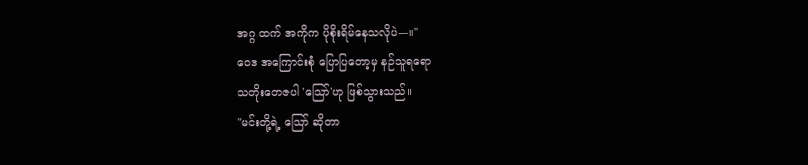အဂ္ဂ ထက် အကိုက ပိုစိုးရိမ်နေသလိုပဲ---။"
ဝေဒ အကြောင်းစုံ ပြောပြတော့မှ နဉ်သူရရော
သတိုးတေဇပါ 'သြော်'ဟု ဖြစ်သွားသည်။
"မင်းတို့ရဲ့ သြော် ဆိုတာ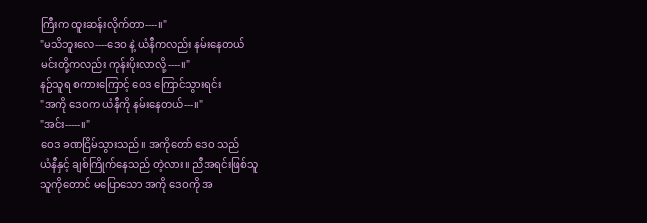ကြီးက ထူးဆန်းလိုက်တာ----။"
"မသိဘူးလေ----ဒေဝ နဲ့ ယံနီကလည်း နမ်းနေတယ်
မင်းတို့ကလည်း ကုန်းပိုးလာလို့----။"
နဉ်သူရ စကားကြောင့် ဝေဒ ကြောင်သွားရင်း
"အကို ဒေဝက ယံနီကို နမ်းနေတယ်---။"
"အင်း-----။"
ဝေဒ ခဏငြိမ်သွားသည်။ အကိုတော် ဒေဝ သည်
ယံနီနှင့် ချစ်ကြိုက်နေသည် တဲ့လား။ ညီအရင်းဖြစ်သူ
သူကိုတောင် မပြောသော အကို ဒေဝကို အ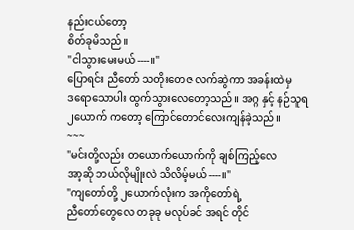နည်းငယ်တော့
စိတ်ခုမိသည်။
"ငါသွားမေးမယ်----။"
ပြောရင်း ညီတော် သတိုးတေဇ လက်ဆွဲကာ အခန်းထဲမှ
ဒရောသောပါး ထွက်သွားလေတော့သည်။ အဂ္ဂ နှင့် နဉ်သူရ
၂ယောက် ကတော့ ကြောင်တောင်လေးကျန်ခဲ့သည်။
~~~
"မင်းတို့လည်း တယောက်ယောက်ကို ချစ်ကြည့်လေ
အာ့ဆို ဘယ်လိုမျိုးလဲ သိလိမ့်မယ်----။"
"ကျတော်တို့ ၂ယောက်လုံးက အကိုတော်ရဲ့
ညီတော်တွေလေ တခုခု မလုပ်ခင် အရင် တိုင်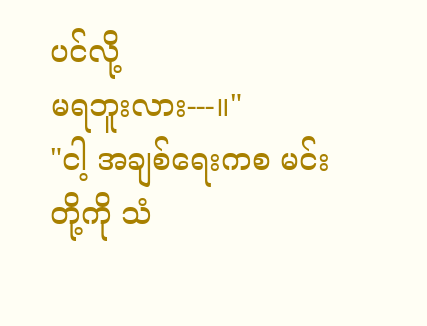ပင်လို့
မရဘူးလား---။"
"ငါ့ အချစ်ရေးကစ မင်းတို့ကို သံ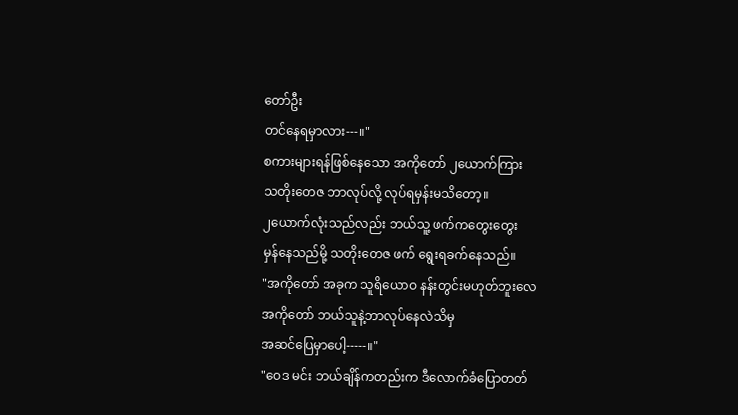တော်ဦး
တင်နေရမှာလား---။"
စကားများရန်ဖြစ်နေသော အကိုတော် ၂ယောက်ကြား
သတိုးတေဇ ဘာလုပ်လို့ လုပ်ရမှန်းမသိတော့။
၂ယောက်လုံးသည်လည်း ဘယ်သူ့ ဖက်ကတွေးတွေး
မှန်နေသည်မို့ သတိုးတေဇ ဖက် ရွေးရခက်နေသည်။
"အကိုတော် အခုက သူရိယောဝ နန်းတွင်းမဟုတ်ဘူးလေ
အကိုတော် ဘယ်သူနဲ့ဘာလုပ်နေလဲသိမှ
အဆင်ပြေမှာပေါ့-----။"
"ဝေဒ မင်း ဘယ်ချိန်ကတည်းက ဒီလောက်ခံပြောတတ်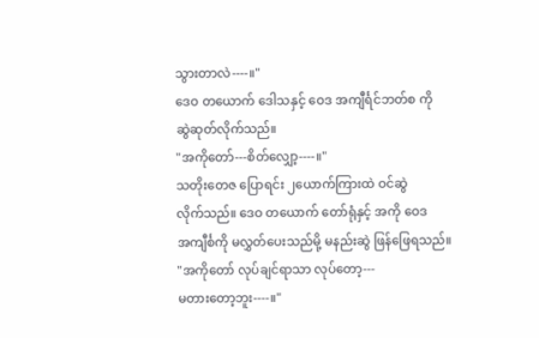သွားတာလဲ----။"
ဒေဝ တယောက် ဒေါသနှင့် ဝေဒ အကျီင်္ရင်ဘတ်စ ကို
ဆွဲဆုတ်လိုက်သည်။
"အကိုတော်---စိတ်လျှော့----။"
သတိုးတေဇ ပြောရင်း ၂ယောက်ကြားထဲ ဝင်ဆွဲ
လိုက်သည်။ ဒေဝ တယောက် တော်ရုံနှင့် အကို ဝေဒ
အကျီင်္စကို မလွှတ်ပေးသည်မို့ မနည်းဆွဲ ဖြန်ဖြေရသည်။
"အကိုတော် လုပ်ချင်ရာသာ လုပ်တော့---
မတားတော့ဘူး----။"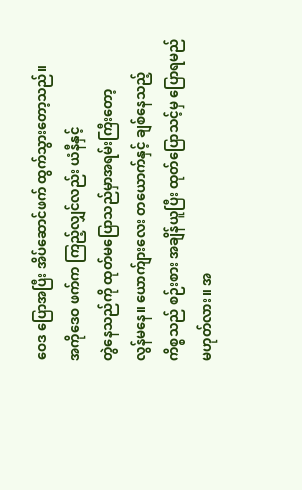ဝေဒ ပြောအပြီး အိပ်ဆောင်ဖက် ထွက်သွားတော့သည်။
အကိုဒေဝ ဖက်က ကြည့်လျှင်လည်း ယံနီနှင့်
တွဲနေသည်ကို ထုတ်မပြောသည်မှာအရမ်းကြီးတော့
လွန်မနေ။ ယောက်ျားလေး တယောက်နှင့် ချစ်နေသည့်
ကိစ္စသည် စဉ်းစား အချိန်ယူပြီး ထုတ်ပြောသင့်မှ ပြောရမည်
မဟုတ်လား။ အ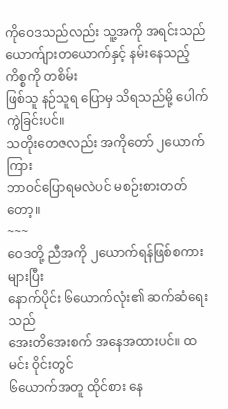ကိုဝေဒသည်လည်း သူ့အကို အရင်းသည်
ယောက်ျားတယောက်နှင့် နမ်းနေသည့်ကိစ္စကို တစိမ်း
ဖြစ်သူ နဉ်သူရ ပြောမှ သိရသည်မို့ ပေါက်ကွဲခြင်းပင်။
သတိုးတေဇလည်း အကိုတော် ၂ယောက်ကြား
ဘာဝင်ပြောရမလဲပင် မစဉ်းစားတတ်တော့။
~~~
ဝေဒတို့ ညီအကို ၂ယောက်ရန်ဖြစ်စကားများပြီး
နောက်ပိုင်း ၆ယောက်လုံး၏ ဆက်ဆံရေးသည်
အေးတိအေးစက် အနေအထားပင်။ ထမင်း ဝိုင်းတွင်
၆ယောက်အတူ ထိုင်စား နေ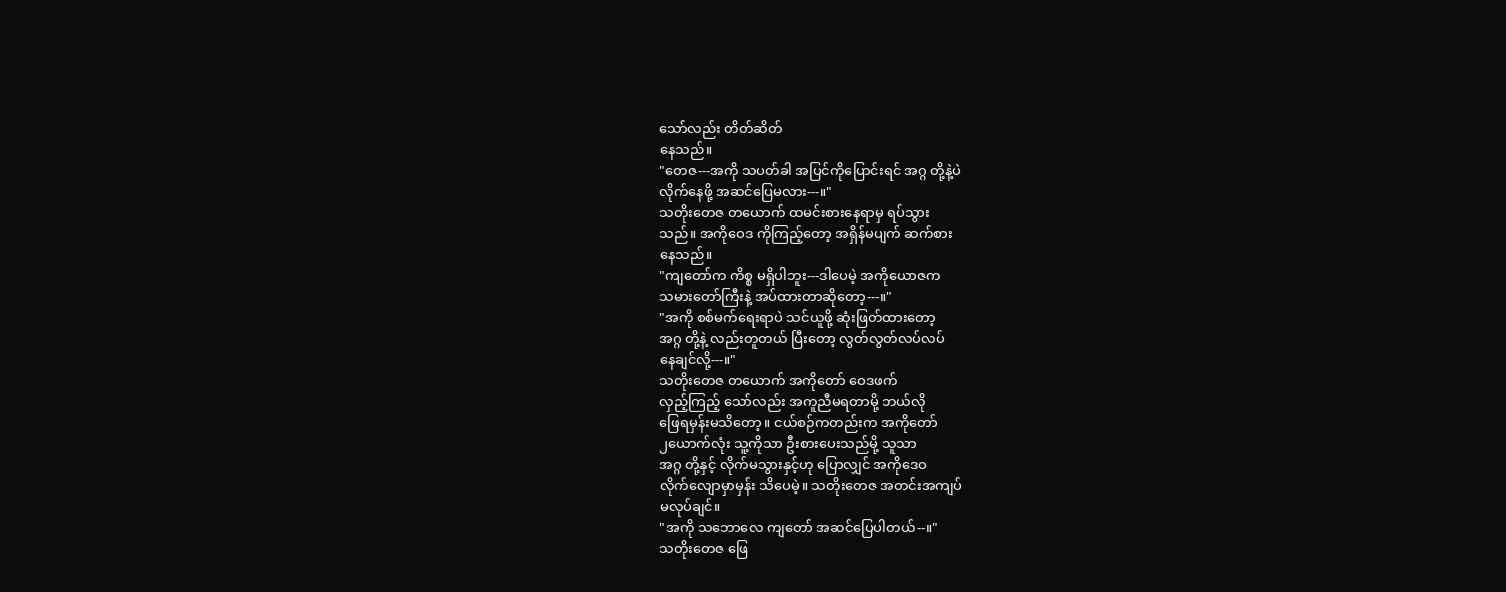သော်လည်း တိတ်ဆိတ်
နေသည်။
"တေဇ---အကို သပတ်ခါ အပြင်ကိုပြောင်းရင် အဂ္ဂ တို့နဲ့ပဲ
လိုက်နေဖို့ အဆင်ပြေမလား---။"
သတိုးတေဇ တယောက် ထမင်းစားနေရာမှ ရပ်သွား
သည်။ အကိုဝေဒ ကိုကြည့်တော့ အရှိန်မပျက် ဆက်စား
နေသည်။
"ကျတော်က ကိစ္စ မရှိပါဘူး---ဒါပေမဲ့ အကိုယောဇက
သမားတော်ကြီးနဲ့ အပ်ထားတာဆိုတော့---။"
"အကို စစ်မက်ရေးရာပဲ သင်ယူဖို့ ဆုံးဖြတ်ထားတော့
အဂ္ဂ တို့နဲ့ လည်းတူတယ် ပြီးတော့ လွတ်လွတ်လပ်လပ်
နေချင်လို့---။"
သတိုးတေဇ တယောက် အကိုတော် ဝေဒဖက်
လှည့်ကြည့် သော်လည်း အကူညီမရတာမို့ ဘယ်လို
ဖြေရမှန်းမသိတော့။ ငယ်စဉ်ကတည်းက အကိုတော်
၂ယောက်လုံး သူ့ကိုသာ ဦးစားပေးသည်မို့ သူသာ
အဂ္ဂ တို့နှင့် လိုက်မသွားနှင့်ဟု ပြောလျှင် အကိုဒေဝ
လိုက်လျောမှာမှန်း သိပေမဲ့။ သတိုးတေဇ အတင်းအကျပ်
မလုပ်ချင်။
"အကို သဘောလေ ကျတော် အဆင်ပြေပါတယ်--။"
သတိုးတေဇ ဖြေ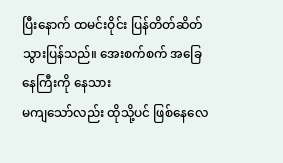ပြီးနောက် ထမင်းဝိုင်း ပြန်တိတ်ဆိတ်
သွားပြန်သည်။ အေးစက်စက် အခြေနေကြီးကို နေသား
မကျသော်လည်း ထိုသို့ပင် ဖြစ်နေလေ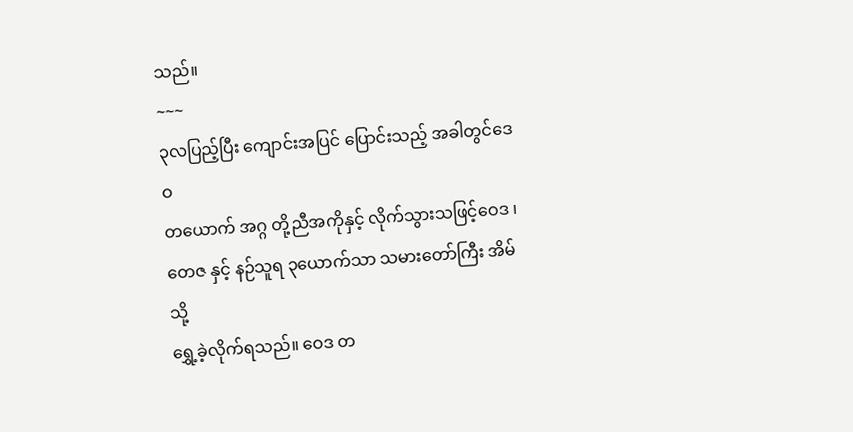သည်။
~~~
၃လပြည့်ပြီး ကျောင်းအပြင် ပြောင်းသည့် အခါတွင်ဒေဝ
တယောက် အဂ္ဂ တို့ညီအကိုနှင့် လိုက်သွားသဖြင့်ဝေဒ ၊
တေဇ နှင့် နဉ်သူရ ၃ယောက်သာ သမားတော်ကြီး အိမ်သို့
ရွှေ့ခဲ့လိုက်ရသည်။ ဝေဒ တ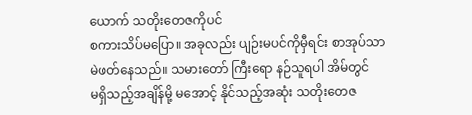ယောက် သတိုးတေဇကိုပင်
စကားသိပ်မပြော။ အခုလည်း ပျဉ်းမပင်ကိုမှီရင်း စာအုပ်သာ
မဲဖတ်နေသည်။ သမားတော် ကြီးရော နဉ်သူရပါ အိမ်တွင်
မရှိသည့်အချိန်မို့ မအောင့် နိုင်သည့်အဆုံး သတိုးတေဇ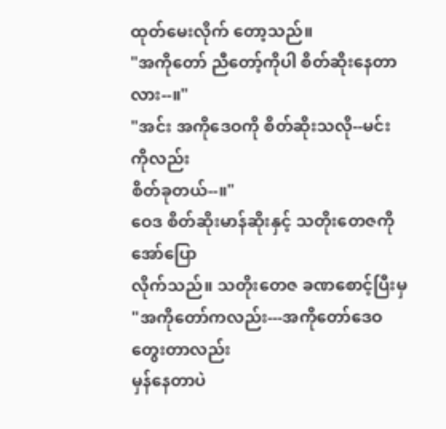ထုတ်မေးလိုက် တော့သည်။
"အကိုတော် ညီတော့်ကိုပါ စိတ်ဆိုးနေတာလား--။"
"အင်း အကိုဒေဝကို စိတ်ဆိုးသလို--မင်းကိုလည်း
စိတ်ခုတယ်--။"
ဝေဒ စိတ်ဆိုးမာန်ဆိုးနှင့် သတိုးတေဇကို အော်ပြော
လိုက်သည်။ သတိုးတေဇ ခဏစောင့်ပြီးမှ
"အကိုတော်ကလည်း---အကိုတော်ဒေဝ တွေးတာလည်း
မှန်နေတာပဲ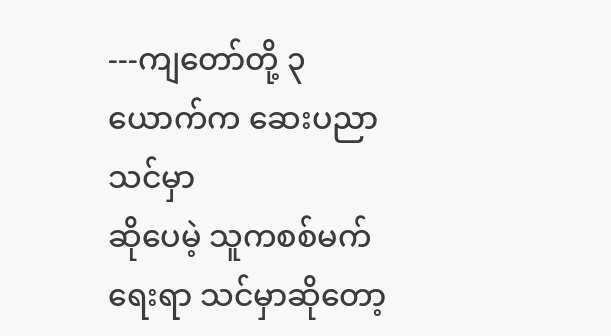---ကျတော်တို့ ၃ယောက်က ဆေးပညာ သင်မှာ
ဆိုပေမဲ့ သူကစစ်မက်ရေးရာ သင်မှာဆိုတော့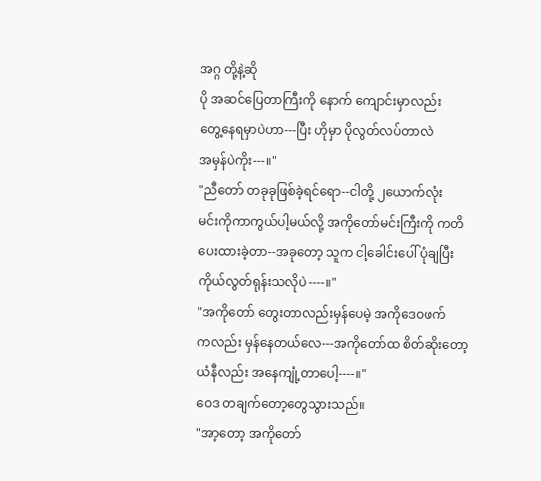အဂ္ဂ တို့နဲ့ဆို
ပို အဆင်ပြေတာကြီးကို နောက် ကျောင်းမှာလည်း
တွေ့နေရမှာပဲဟာ---ပြီး ဟိုမှာ ပိုလွတ်လပ်တာလဲ
အမှန်ပဲကိုး---။"
"ညီတော် တခုခုဖြစ်ခဲ့ရင်ရော--ငါတို့ ၂ယောက်လုံး
မင်းကိုကာကွယ်ပါ့မယ်လို့ အကိုတော်မင်းကြီးကို ကတိ
ပေးထားခဲ့တာ--အခုတော့ သူက ငါ့ခေါင်းပေါ် ပုံချပြီး
ကိုယ်လွတ်ရုန်းသလိုပဲ----။"
"အကိုတော် တွေးတာလည်းမှန်ပေမဲ့ အကိုဒေဝဖက်
ကလည်း မှန်နေတယ်လေ---အကိုတော်ထ စိတ်ဆိုးတော့
ယံနီလည်း အနေကျုံ့တာပေါ့----။"
ဝေဒ တချက်တော့တွေသွားသည်။
"အာ့တော့ အကိုတော်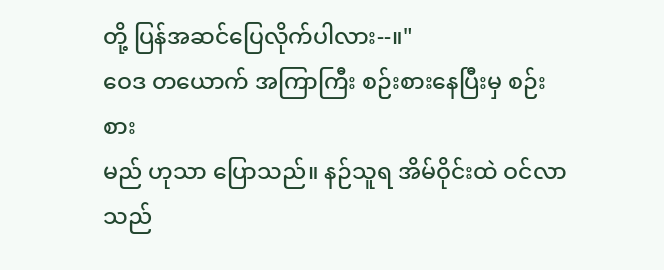တို့ ပြန်အဆင်ပြေလိုက်ပါလား--။"
ဝေဒ တယောက် အကြာကြီး စဉ်းစားနေပြီးမှ စဉ်းစား
မည် ဟုသာ ပြောသည်။ နဉ်သူရ အိမ်ဝိုင်းထဲ ဝင်လာသည်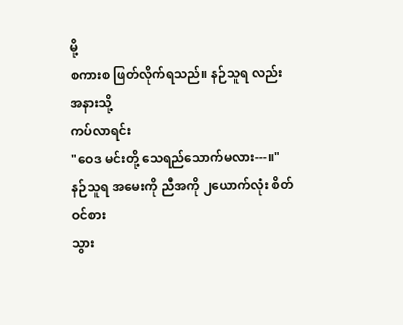မို့
စကားစ ဖြတ်လိုက်ရသည်။ နဉ်သူရ လည်း အနားသို့
ကပ်လာရင်း
"ဝေဒ မင်းတို့ သေရည်သောက်မလား---။"
နဉ်သူရ အမေးကို ညီအကို ၂ယောက်လုံး စိတ်ဝင်စား
သွား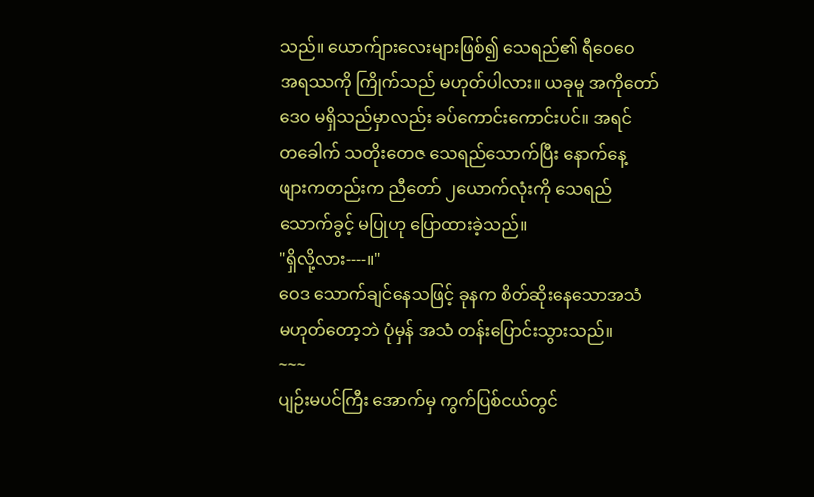သည်။ ယောက်ျားလေးများဖြစ်၍ သေရည်၏ ရီဝေဝေ
အရဿကို ကြိုက်သည် မဟုတ်ပါလား။ ယခုမူ အကိုတော်
ဒေဝ မရှိသည်မှာလည်း ခပ်ကောင်းကောင်းပင်။ အရင်
တခေါက် သတိုးတေဇ သေရည်သောက်ပြီး နောက်နေ့
ဖျားကတည်းက ညီတော် ၂ယောက်လုံးကို သေရည်
သောက်ခွင့် မပြုဟု ပြောထားခဲ့သည်။
"ရှိလို့လား----။"
ဝေဒ သောက်ချင်နေသဖြင့် ခုနက စိတ်ဆိုးနေသောအသံ
မဟုတ်တော့ဘဲ ပုံမှန် အသံ တန်းပြောင်းသွားသည်။
~~~
ပျဉ်းမပင်ကြီး အောက်မှ ကွက်ပြစ်ငယ်တွင်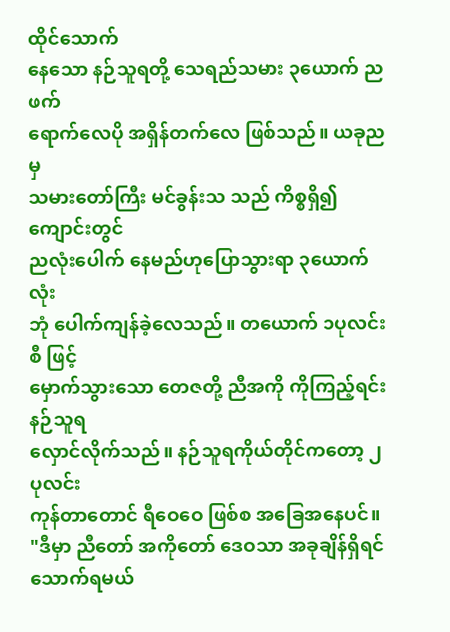ထိုင်သောက်
နေသော နဉ်သူရတို့ သေရည်သမား ၃ယောက် ညဖက်
ရောက်လေပို အရှိန်တက်လေ ဖြစ်သည်။ ယခုညမှ
သမားတော်ကြီး မင်ခွန်းသ သည် ကိစ္စရှိ၍ ကျောင်းတွင်
ညလုံးပေါက် နေမည်ဟုပြောသွားရာ ၃ယောက်လုံး
ဘုံ ပေါက်ကျန်ခဲ့လေသည်။ တယောက် ၁ပုလင်းစီ ဖြင့်
မှောက်သွားသော တေဇတို့ ညီအကို ကိုကြည့်ရင်း နဉ်သူရ
လှောင်လိုက်သည်။ နဉ်သူရကိုယ်တိုင်ကတော့ ၂ပုလင်း
ကုန်တာတောင် ရီဝေဝေ ဖြစ်စ အခြေအနေပင်။
"ဒီမှာ ညီတော် အကိုတော် ဒေဝသာ အခုချိန်ရှိရင်
သောက်ရမယ်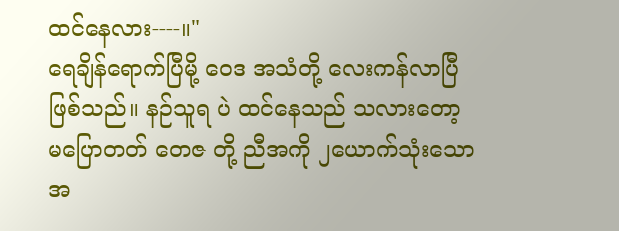ထင်နေလား----။"
ရေချိန်ရောက်ပြီမို့ ဝေဒ အသံတို့ လေးကန်လာပြီ
ဖြစ်သည်။ နဉ်သူရ ပဲ ထင်နေသည် သလားတော့
မပြောတတ် တေဇ တို့ ညီအကို ၂ယောက်သုံးသော
အ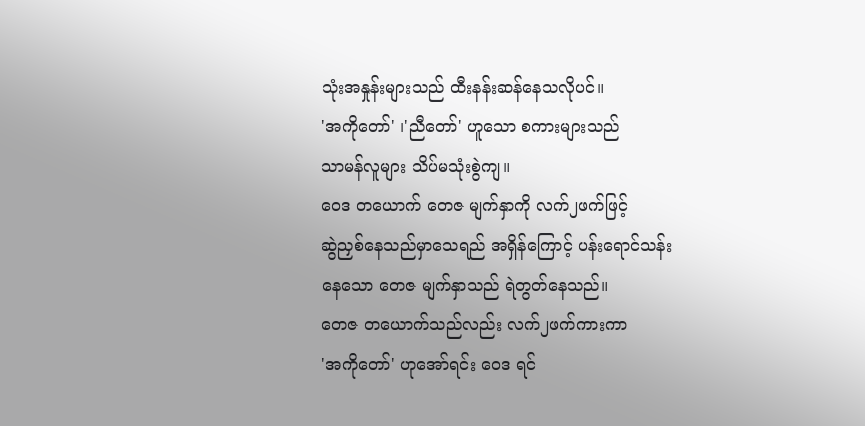သုံးအနှုန်းများသည် ထီးနန်းဆန်နေသလိုပင်။
'အကိုတော်' ၊'ညီတော်' ဟူသော စကားများသည်
သာမန်လူများ သိပ်မသုံးစွဲကျ။
ဝေဒ တယောက် တေဇ မျက်နှာကို လက်၂ဖက်ဖြင့်
ဆွဲညှစ်နေသည်မှာသေရည် အရှိန်ကြောင့် ပန်းရောင်သန်း
နေသော တေဇ မျက်နှာသည် ရဲတွတ်နေသည်။
တေဇ တယောက်သည်လည်း လက်၂ဖက်ကားကာ
'အကိုတော်' ဟုအော်ရင်း ဝေဒ ရင်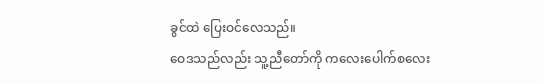ခွင်ထဲ ပြေးဝင်လေသည်။
ဝေဒသည်လည်း သူ့ညီတော်ကို ကလေးပေါက်စလေး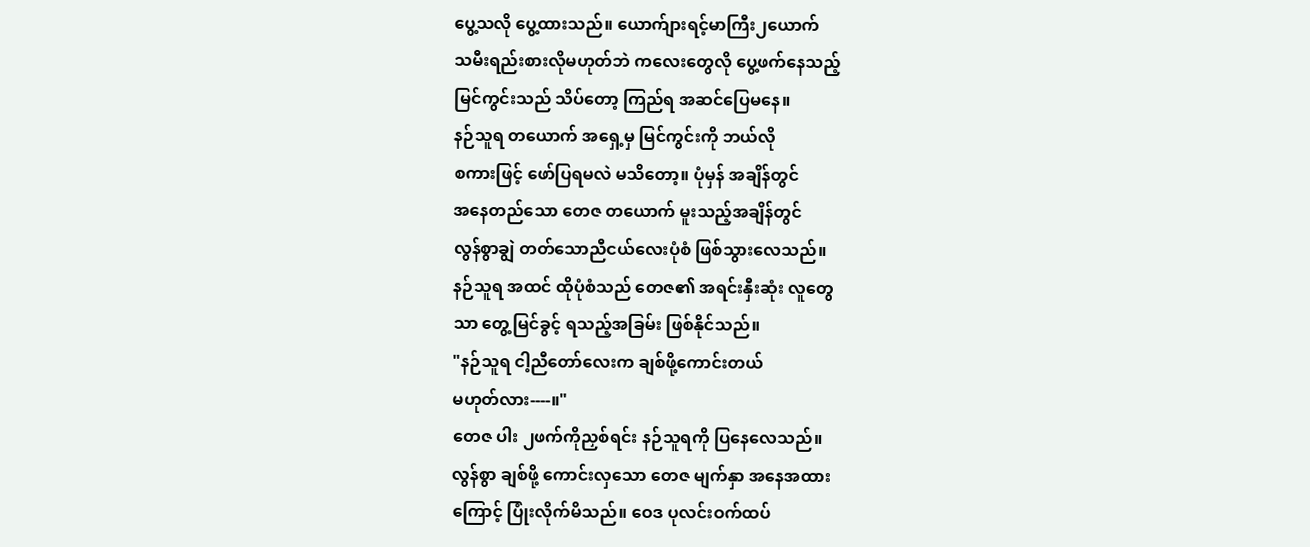ပွေ့သလို ပွေ့ထားသည်။ ယောက်ျားရင့်မာကြီး၂ယောက်
သမီးရည်းစားလိုမဟုတ်ဘဲ ကလေးတွေလို ပွေ့ဖက်နေသည့်
မြင်ကွင်းသည် သိပ်တော့ ကြည်ရ အဆင်ပြေမနေ။
နဉ်သူရ တယောက် အရှေ့မှ မြင်ကွင်းကို ဘယ်လို
စကားဖြင့် ဖော်ပြရမလဲ မသိတော့။ ပုံမှန် အချိန်တွင်
အနေတည်သော တေဇ တယောက် မူးသည့်အချိန်တွင်
လွန်စွာချွဲ တတ်သောညီငယ်လေးပုံစံ ဖြစ်သွားလေသည်။
နဉ်သူရ အထင် ထိုပုံစံသည် တေဇ၏ အရင်းနှီးဆုံး လူတွေ
သာ တွေ့မြင်ခွင့် ရသည့်အခြမ်း ဖြစ်နိုင်သည်။
"နဉ်သူရ ငါ့ညီတော်လေးက ချစ်ဖို့ကောင်းတယ်
မဟုတ်လား----။"
တေဇ ပါး ၂ဖက်ကိုညှစ်ရင်း နဉ်သူရကို ပြနေလေသည်။
လွန်စွာ ချစ်ဖို့ ကောင်းလှသော တေဇ မျက်နှာ အနေအထား
ကြောင့် ပြုံးလိုက်မိသည်။ ဝေဒ ပုလင်းဝက်ထပ်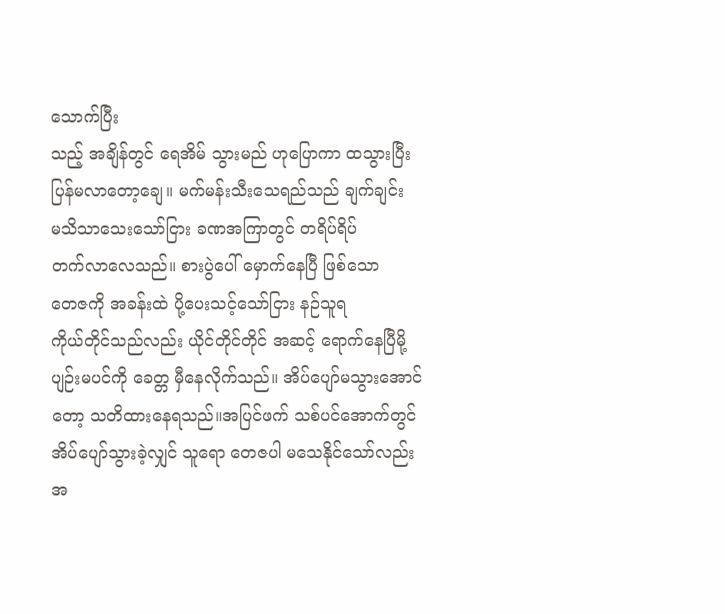သောက်ပြီး
သည့် အချိန်တွင် ရေအိမ် သွားမည် ဟုပြောကာ ထသွားပြီး
ပြန်မလာတော့ချေ။ မက်မန်းသီးသေရည်သည် ချက်ချင်း
မသိသာသေးသော်ငြား ခဏအကြာတွင် တရိပ်ရိပ်
တက်လာလေသည်။ စားပွဲပေါ် မှောက်နေပြီ ဖြစ်သော
တေဇကို အခန်းထဲ ပို့ပေးသင့်သော်ငြား နဉ်သူရ
ကိုယ်တိုင်သည်လည်း ယိုင်တိုင်တိုင် အဆင့် ရောက်နေပြီမို့
ပျဉ်းမပင်ကို ခေတ္တ မှီနေလိုက်သည်။ အိပ်ပျော်မသွားအောင်
တော့ သတိထားနေရသည်။အပြင်ဖက် သစ်ပင်အောက်တွင်
အိပ်ပျော်သွားခဲ့လျှင် သူရော တေဇပါ မသေနိုင်သော်လည်း
အ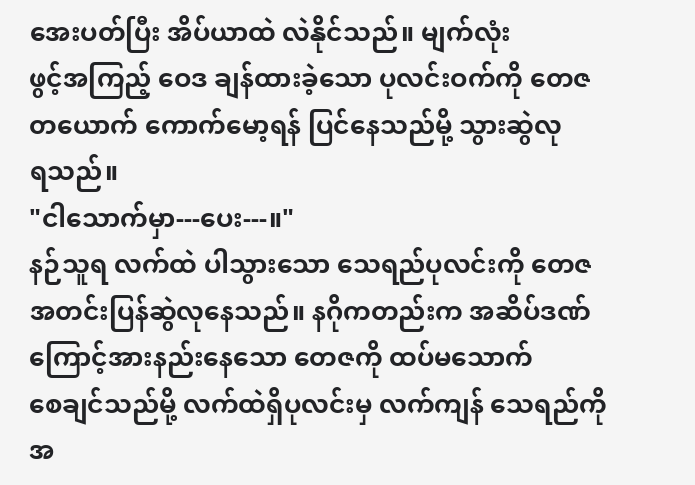အေးပတ်ပြီး အိပ်ယာထဲ လဲနိုင်သည်။ မျက်လုံး
ဖွင့်အကြည့် ဝေဒ ချန်ထားခဲ့သော ပုလင်းဝက်ကို တေဇ
တယောက် ကောက်မော့ရန် ပြင်နေသည်မို့ သွားဆွဲလု
ရသည်။
"ငါသောက်မှာ---ပေး---။"
နဉ်သူရ လက်ထဲ ပါသွားသော သေရည်ပုလင်းကို တေဇ
အတင်းပြန်ဆွဲလုနေသည်။ နဂိုကတည်းက အဆိပ်ဒဏ်
ကြောင့်အားနည်းနေသော တေဇကို ထပ်မသောက်
စေချင်သည်မို့ လက်ထဲရှိပုလင်းမှ လက်ကျန် သေရည်ကို
အ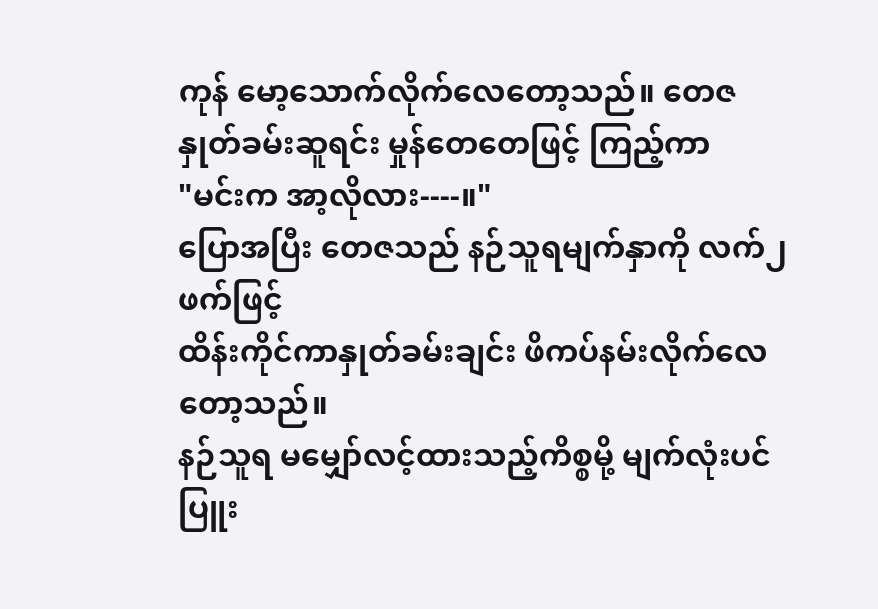ကုန် မော့သောက်လိုက်လေတော့သည်။ တေဇ
နှုတ်ခမ်းဆူရင်း မှုန်တေတေဖြင့် ကြည့်ကာ
"မင်းက အာ့လိုလား----။"
ပြောအပြီး တေဇသည် နဉ်သူရမျက်နှာကို လက်၂ဖက်ဖြင့်
ထိန်းကိုင်ကာနှုတ်ခမ်းချင်း ဖိကပ်နမ်းလိုက်လေတော့သည်။
နဉ်သူရ မမျှော်လင့်ထားသည့်ကိစ္စမို့ မျက်လုံးပင်ပြူး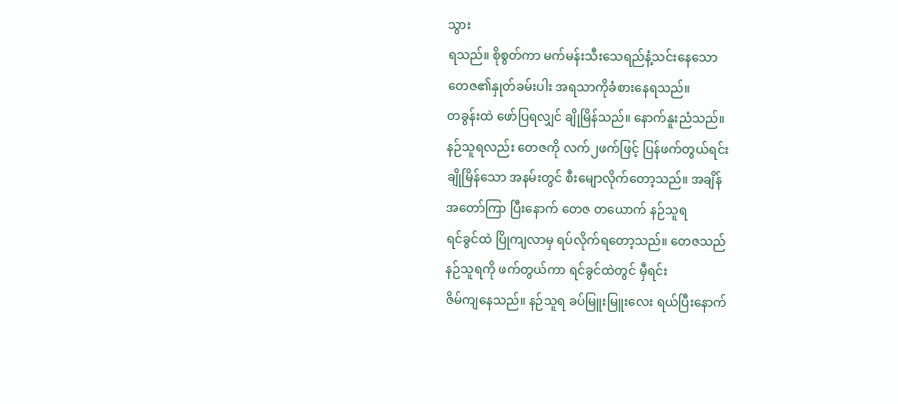သွား
ရသည်။ စိုစွတ်ကာ မက်မန်းသီးသေရည်နံ့သင်းနေသော
တေဇ၏နှုတ်ခမ်းပါး အရသာကိုခံစားနေရသည်။
တခွန်းထဲ ဖော်ပြရလျှင် ချိုမြိန်သည်။ နောက်နူးညံသည်။
နဉ်သူရလည်း တေဇကို လက်၂ဖက်ဖြင့် ပြန်ဖက်တွယ်ရင်း
ချိုမြိန်သော အနမ်းတွင် စီးမျောလိုက်တော့သည်။ အချိန်
အတော်ကြာ ပြီးနောက် တေဇ တယောက် နဉ်သူရ
ရင်ခွင်ထဲ ပြိုကျလာမှ ရပ်လိုက်ရတော့သည်။ တေဇသည်
နဉ်သူရကို ဖက်တွယ်ကာ ရင်ခွင်ထဲတွင် မှီရင်း
ဇိမ်ကျနေသည်။ နဉ်သူရ ခပ်မြူးမြူးလေး ရယ်ပြီးနောက်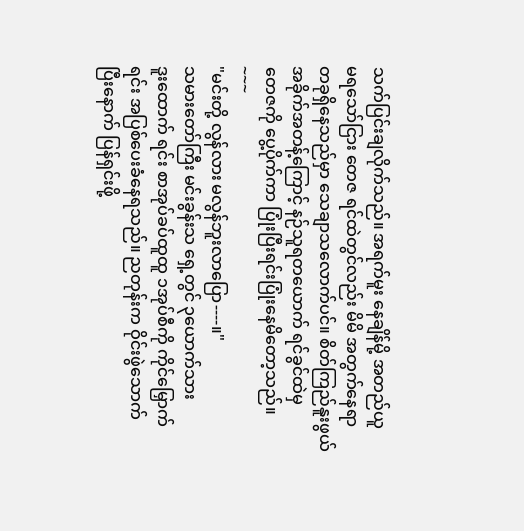သက်ပြင်းချလိုက်သည်။ အရက်မူး နေချိန်မို့ အတည်ယူ
မရသော်ငြား တေဇ ရင်ထဲတွင်လည်း မိမိ အတွက်နေရာ
တခုရှိနေသည်မှာ သေချာသလောက်ပင်။ စိတ်ကြည်နူးဖွယ်
အခိုက်အတန့်ကြောင့် နဉ်သူရတယောက် ရင်ခွင်ထဲမှ
တေဇကို ပွေ့ပိုက်ကာ ပြုံးပြီးရင်းပြုံးနေမိတော့သည်။
~~~
"မင်းတို့ လွန်လား မလွန်ဘူးလာပြော----။"
သမားတော်ကြီး မင်းခွန်းသ ရှေ့တွင် ၃ယောက်သား
ဒူးထောက် ရင်း စာအုပ်ခပ်ထူထူ ၁အုပ်စီကို ကိုင်မြှောက်
ရင်း အပြစ်ပေးခံနေရသည်။ ညတုန်းက ဝိုင်းဖွဲသောက်
ပြီးနောက် ပြန်ရှင်းဖို့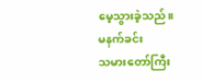မေ့သွားခဲ့သည်။ မနက်ခင်း
သမားတော်ကြီး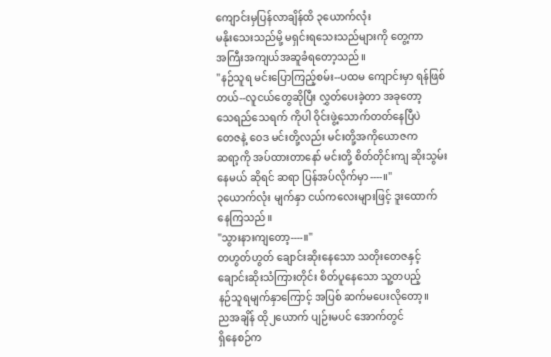ကျောင်းမှပြန်လာချိန်ထိ ၃ယောက်လုံး
မနိုးသေးသည်မို့ မရှင်းရသေးသည်များကို တွေ့ကာ
အကြီးအကျယ်အဆူခံရတော့သည်။
"နဉ်သူရ မင်းပြောကြည့်စမ်း--ပထမ ကျောင်းမှာ ရန်ဖြစ်
တယ်--လူငယ်တွေဆိုပြီး လွှတ်ပေးခဲ့တာ အခုတော့
သေရည်သေရက် ကိုပါ ဝိုင်းဖွဲ့သောက်တတ်နေပြီပဲ
တေဇနဲ့ ဝေဒ မင်းတို့လည်း မင်းတို့အကိုယောဇက
ဆရာ့ကို အပ်ထားတာနော် မင်းတို့ စိတ်တိုင်းကျ ဆိုးသွမ်း
နေမယ် ဆိုရင် ဆရာ ပြန်အပ်လိုက်မှာ----။"
၃ယောက်လုံး မျက်နှာ ငယ်ကလေးများဖြင့် ဒူးထောက်
နေကြသည်။
"သွားနားကျတော့----။"
တဟွတ်ဟွတ် ချောင်းဆိုးနေသော သတိုးတေဇနှင့်
ချောင်းဆိုးသံကြားတိုင်း စိတ်ပူနေသော သူ့တပည့်
နဉ်သူရမျက်နှာကြောင့် အပြစ် ဆက်မပေးလိုတော့။
ညအချိန် ထို၂ယောက် ပျဉ်းမပင် အောက်တွင်
ရှိနေစဉ်က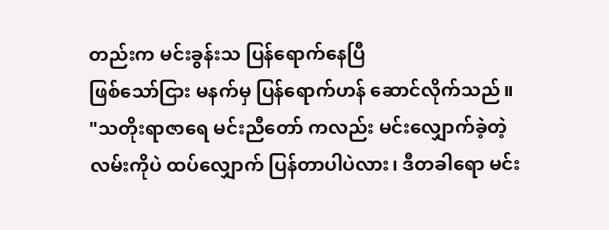တည်းက မင်းခွန်းသ ပြန်ရောက်နေပြီ
ဖြစ်သော်ငြား မနက်မှ ပြန်ရောက်ဟန် ဆောင်လိုက်သည်။
"သတိုးရာဇာရေ မင်းညီတော် ကလည်း မင်းလျှောက်ခဲ့တဲ့
လမ်းကိုပဲ ထပ်လျှောက် ပြန်တာပါပဲလား၊ ဒီတခါရော မင်း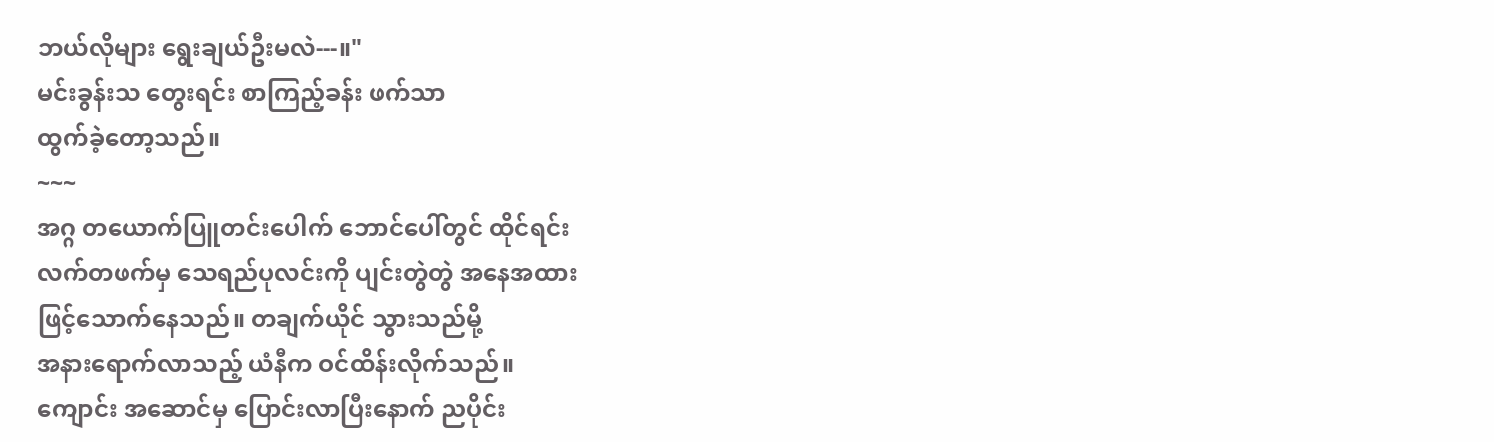ဘယ်လိုများ ရွေးချယ်ဦးမလဲ---။"
မင်းခွန်းသ တွေးရင်း စာကြည့်ခန်း ဖက်သာ
ထွက်ခဲ့တော့သည်။
~~~
အဂ္ဂ တယောက်ပြူတင်းပေါက် ဘောင်ပေါ်တွင် ထိုင်ရင်း
လက်တဖက်မှ သေရည်ပုလင်းကို ပျင်းတွဲတွဲ အနေအထား
ဖြင့်သောက်နေသည်။ တချက်ယိုင် သွားသည်မို့
အနားရောက်လာသည့် ယံနီက ဝင်ထိန်းလိုက်သည်။
ကျောင်း အဆောင်မှ ပြောင်းလာပြီးနောက် ညပိုင်း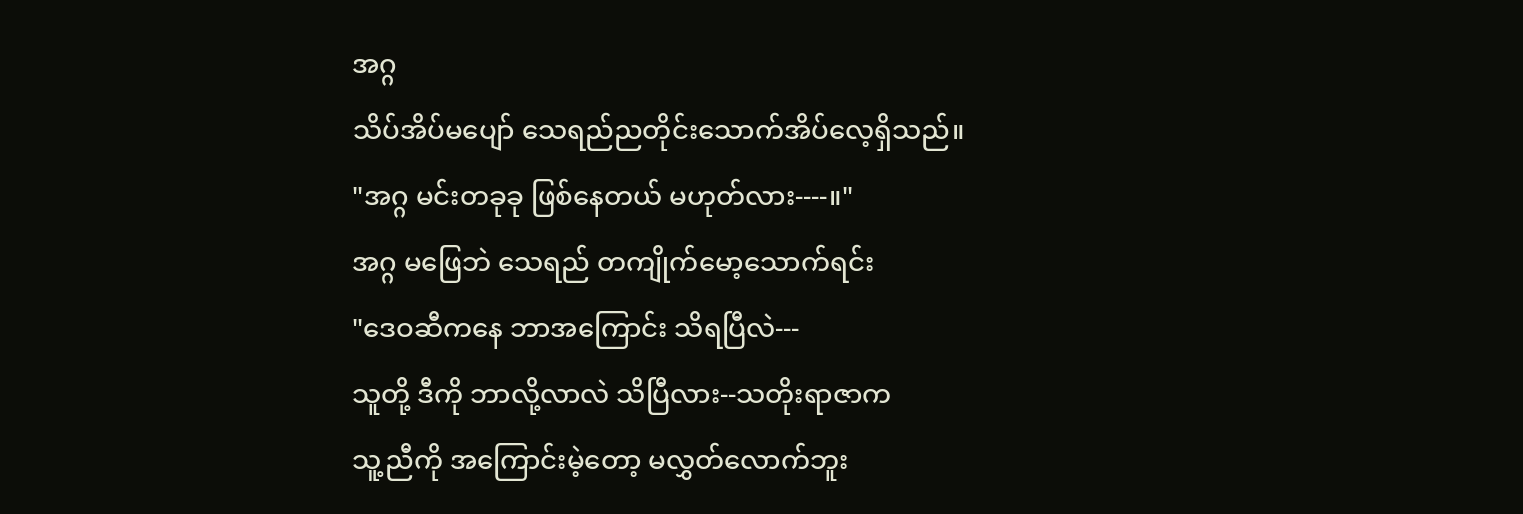အဂ္ဂ
သိပ်အိပ်မပျော် သေရည်ညတိုင်းသောက်အိပ်လေ့ရှိသည်။
"အဂ္ဂ မင်းတခုခု ဖြစ်နေတယ် မဟုတ်လား----။"
အဂ္ဂ မဖြေဘဲ သေရည် တကျိုက်မော့သောက်ရင်း
"ဒေဝဆီကနေ ဘာအကြောင်း သိရပြီလဲ---
သူတို့ ဒီကို ဘာလို့လာလဲ သိပြီလား--သတိုးရာဇာက
သူ့ညီကို အကြောင်းမဲ့တော့ မလွှတ်လောက်ဘူး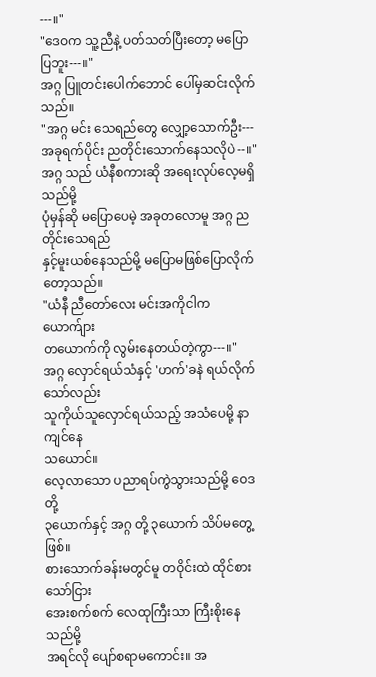---။"
"ဒေဝက သူ့ညီနဲ့ ပတ်သတ်ပြီးတော့ မပြောပြဘူး---။"
အဂ္ဂ ပြူတင်းပေါက်ဘောင် ပေါ်မှဆင်းလိုက်သည်။
"အဂ္ဂ မင်း သေရည်တွေ လျှော့သောက်ဦး---
အခုရက်ပိုင်း ညတိုင်းသောက်နေသလိုပဲ--။"
အဂ္ဂ သည် ယံနီစကားဆို အရေးလုပ်လေ့မရှိ သည်မို့
ပုံမှန်ဆို မပြောပေမဲ့ အခုတလောမူ အဂ္ဂ ညတိုင်းသေရည်
နှင့်မူးယစ်နေသည်မို့ မပြောမဖြစ်ပြောလိုက်တော့သည်။
"ယံနီ ညီတော်လေး မင်းအကိုငါက ယောက်ျား
တယောက်ကို လွမ်းနေတယ်တဲ့ကွာ---။"
အဂ္ဂ လှောင်ရယ်သံနှင့် 'ဟက်'ခနဲ ရယ်လိုက်သော်လည်း
သူကိုယ်သူလှောင်ရယ်သည့် အသံပေမို့ နာကျင်နေ
သယောင်။
လေ့လာသော ပညာရပ်ကွဲသွားသည်မို့ ဝေဒတို့
၃ယောက်နှင့် အဂ္ဂ တို့ ၃ယောက် သိပ်မတွေ့ဖြစ်။
စားသောက်ခန်းမတွင်မူ တဝိုင်းထဲ ထိုင်စားသော်ငြား
အေးစက်စက် လေထုကြီးသာ ကြီးစိုးနေသည်မို့
အရင်လို ပျော်စရာမကောင်း။ အ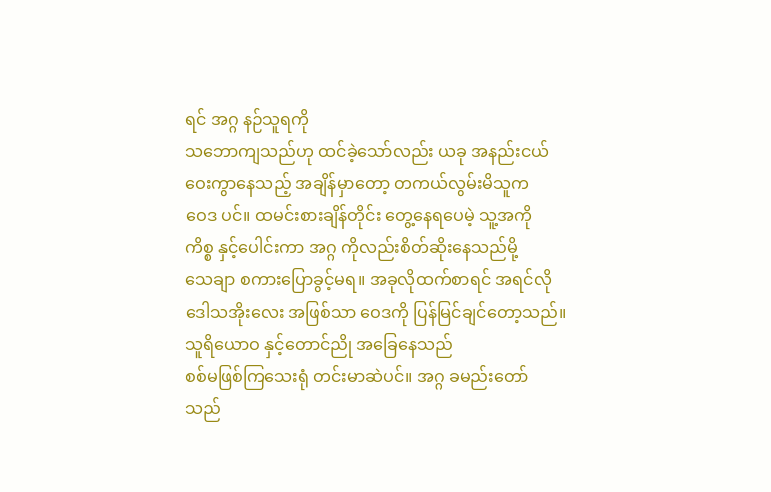ရင် အဂ္ဂ နဉ်သူရကို
သဘောကျသည်ဟု ထင်ခဲ့သော်လည်း ယခု အနည်းငယ်
ဝေးကွာနေသည့် အချိန်မှာတော့ တကယ်လွမ်းမိသူက
ဝေဒ ပင်။ ထမင်းစားချိန်တိုင်း တွေ့နေရပေမဲ့ သူ့အကို
ကိစ္စ နှင့်ပေါင်းကာ အဂ္ဂ ကိုလည်းစိတ်ဆိုးနေသည်မို့
သေချာ စကားပြောခွင့်မရ။ အခုလိုထက်စာရင် အရင်လို
ဒေါသအိုးလေး အဖြစ်သာ ဝေဒကို ပြန်မြင်ချင်တော့သည်။
သူရိယောဝ နှင့်တောင်ညို အခြေနေသည်
စစ်မဖြစ်ကြသေးရုံ တင်းမာဆဲပင်။ အဂ္ဂ ခမည်းတော်
သည်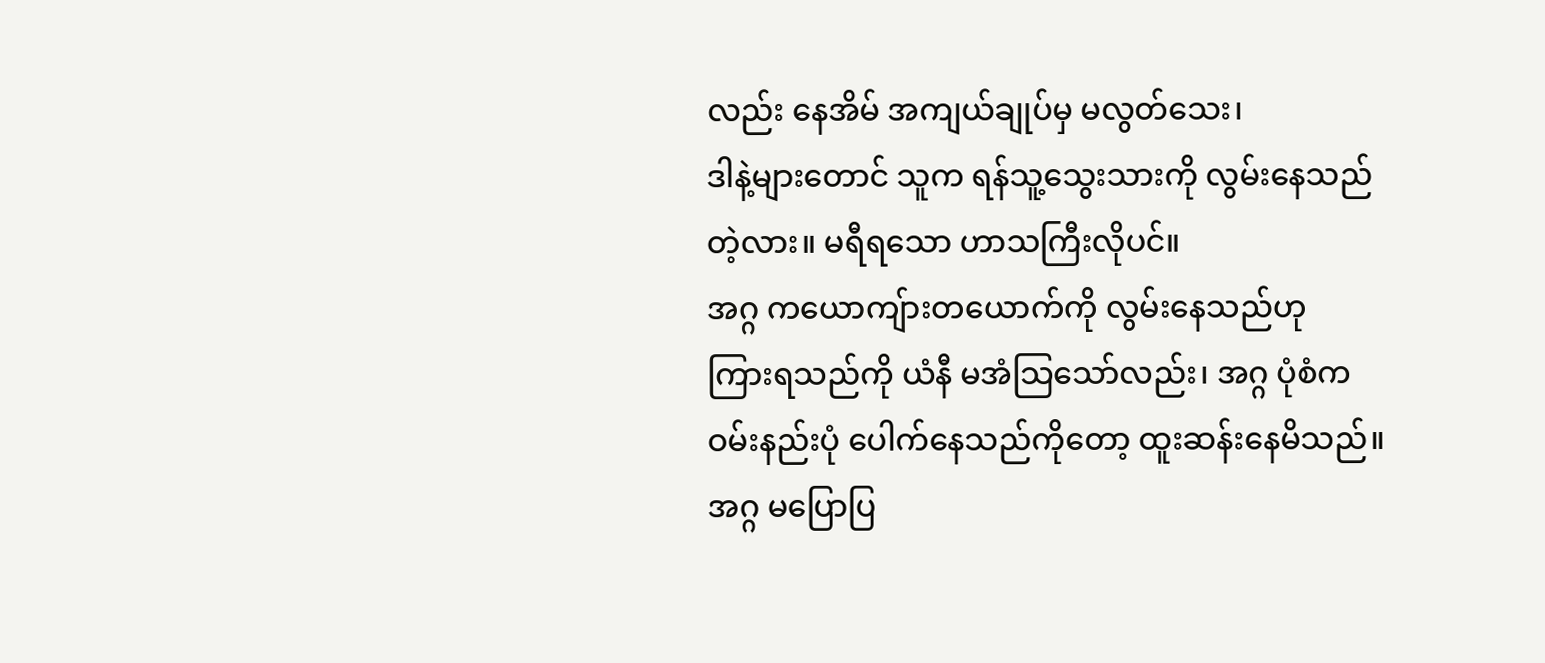လည်း နေအိမ် အကျယ်ချုပ်မှ မလွတ်သေး၊
ဒါနဲ့များတောင် သူက ရန်သူ့သွေးသားကို လွမ်းနေသည်
တဲ့လား။ မရီရသော ဟာသကြီးလိုပင်။
အဂ္ဂ ကယောကျ်ားတယောက်ကို လွမ်းနေသည်ဟု
ကြားရသည်ကို ယံနီ မအံသြသော်လည်း၊ အဂ္ဂ ပုံစံက
ဝမ်းနည်းပုံ ပေါက်နေသည်ကိုတော့ ထူးဆန်းနေမိသည်။
အဂ္ဂ မပြောပြ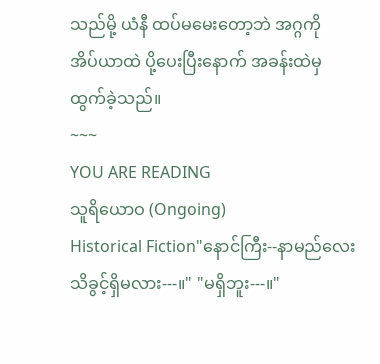သည်မို့ ယံနီ ထပ်မမေးတော့ဘဲ အဂ္ဂကို
အိပ်ယာထဲ ပို့ပေးပြီးနောက် အခန်းထဲမှ ထွက်ခဲ့သည်။
~~~
YOU ARE READING
သူရိယောဝ (Ongoing)
Historical Fiction"နောင်ကြီး--နာမည်လေး သိခွင့်ရှိမလား---။" "မရှိဘူး---။"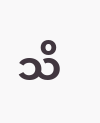သိ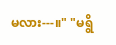မလား---။" "မရွိ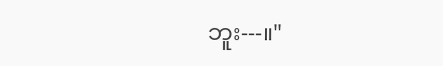ဘူး---။"